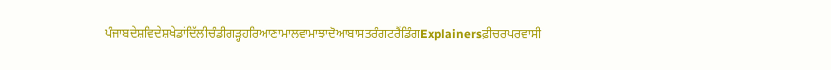ਪੰਜਾਬਦੇਸ਼ਵਿਦੇਸ਼ਖੇਡਾਂਦਿੱਲੀਚੰਡੀਗੜ੍ਹਹਰਿਆਣਾਮਾਲਵਾਮਾਝਾਦੋਆਬਾਸਤਰੰਗਟਰੈਂਡਿੰਗExplainersਫ਼ੀਚਰਪਰਵਾਸੀ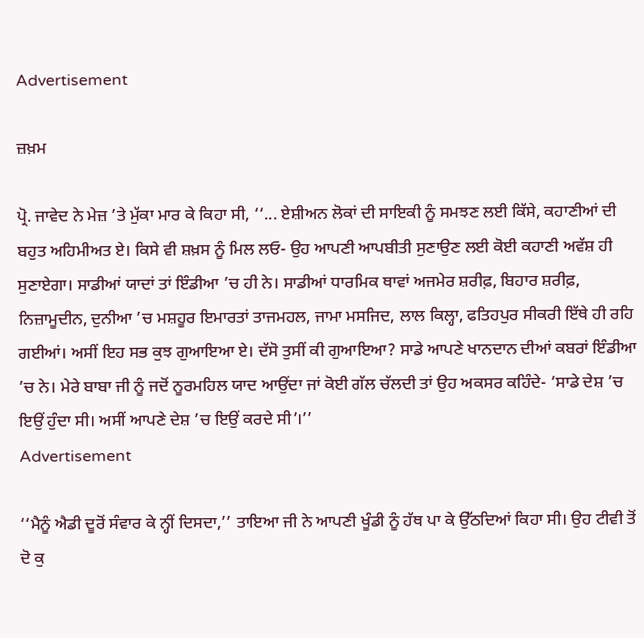Advertisement

ਜ਼ਖ਼ਮ

ਪ੍ਰੋ. ਜਾਵੇਦ ਨੇ ਮੇਜ਼ ’ਤੇ ਮੁੱਕਾ ਮਾਰ ਕੇ ਕਿਹਾ ਸੀ, ‘‘... ਏਸ਼ੀਅਨ ਲੋਕਾਂ ਦੀ ਸਾਇਕੀ ਨੂੰ ਸਮਝਣ ਲਈ ਕਿੱਸੇ, ਕਹਾਣੀਆਂ ਦੀ ਬਹੁਤ ਅਹਿਮੀਅਤ ਏ। ਕਿਸੇ ਵੀ ਸ਼ਖ਼ਸ ਨੂੰ ਮਿਲ ਲਓ- ਉਹ ਆਪਣੀ ਆਪਬੀਤੀ ਸੁਣਾਉਣ ਲਈ ਕੋਈ ਕਹਾਣੀ ਅਵੱਸ਼ ਹੀ ਸੁਣਾਏਗਾ। ਸਾਡੀਆਂ ਯਾਦਾਂ ਤਾਂ ਇੰਡੀਆ ’ਚ ਹੀ ਨੇ। ਸਾਡੀਆਂ ਧਾਰਮਿਕ ਥਾਵਾਂ ਅਜਮੇਰ ਸ਼ਰੀਫ਼, ਬਿਹਾਰ ਸ਼ਰੀਫ਼, ਨਿਜ਼ਾਮੂਦੀਨ, ਦੁਨੀਆ ’ਚ ਮਸ਼ਹੂਰ ਇਮਾਰਤਾਂ ਤਾਜਮਹਲ, ਜਾਮਾ ਮਸਜਿਦ, ਲਾਲ ਕਿਲ੍ਹਾ, ਫਤਿਹਪੁਰ ਸੀਕਰੀ ਇੱਥੇ ਹੀ ਰਹਿ ਗਈਆਂ। ਅਸੀਂ ਇਹ ਸਭ ਕੁਝ ਗੁਆਇਆ ਏ। ਦੱਸੋ ਤੁਸੀਂ ਕੀ ਗੁਆਇਆ? ਸਾਡੇ ਆਪਣੇ ਖਾਨਦਾਨ ਦੀਆਂ ਕਬਰਾਂ ਇੰਡੀਆ ’ਚ ਨੇ। ਮੇਰੇ ਬਾਬਾ ਜੀ ਨੂੰ ਜਦੋਂ ਨੂਰਮਹਿਲ ਯਾਦ ਆਉਂਦਾ ਜਾਂ ਕੋਈ ਗੱਲ ਚੱਲਦੀ ਤਾਂ ਉਹ ਅਕਸਰ ਕਹਿੰਦੇ- ‘ਸਾਡੇ ਦੇਸ਼ ’ਚ ਇਉਂ ਹੁੰਦਾ ਸੀ। ਅਸੀਂ ਆਪਣੇ ਦੇਸ਼ ’ਚ ਇਉਂ ਕਰਦੇ ਸੀ’।’’
Advertisement

‘‘ਮੈਨੂੰ ਐਡੀ ਦੂਰੋਂ ਸੰਵਾਰ ਕੇ ਨ੍ਹੀਂ ਦਿਸਦਾ,’’ ਤਾਇਆ ਜੀ ਨੇ ਆਪਣੀ ਖੂੰਡੀ ਨੂੰ ਹੱਥ ਪਾ ਕੇ ਉੱਠਦਿਆਂ ਕਿਹਾ ਸੀ। ਉਹ ਟੀਵੀ ਤੋਂ ਦੋ ਕੁ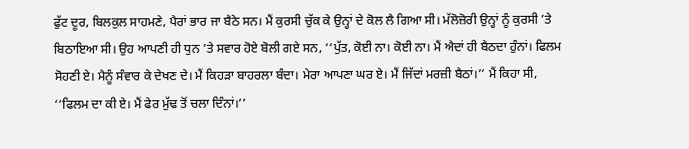ਫੁੱਟ ਦੂਰ, ਬਿਲਕੁਲ ਸਾਹਮਣੇ, ਪੈਰਾਂ ਭਾਰ ਜਾ ਬੈਠੇ ਸਨ। ਮੈਂ ਕੁਰਸੀ ਚੁੱਕ ਕੇ ਉਨ੍ਹਾਂ ਦੇ ਕੋਲ ਲੈ ਗਿਆ ਸੀ। ਮੱਲੋਜ਼ੋਰੀ ਉਨ੍ਹਾਂ ਨੂੰ ਕੁਰਸੀ ’ਤੇ ਬਿਠਾਇਆ ਸੀ। ਉਹ ਆਪਣੀ ਹੀ ਧੁਨ ’ਤੇ ਸਵਾਰ ਹੋਏ ਬੋਲੀ ਗਏ ਸਨ, ‘‘ਪੁੱਤ, ਕੋਈ ਨਾ। ਕੋਈ ਨਾ। ਮੈਂ ਐਦਾਂ ਹੀ ਬੈਠਦਾ ਹੁੰਨਾਂ। ਫਿਲਮ ਸੋਹਣੀ ਏ। ਮੈਨੂੰ ਸੰਵਾਰ ਕੇ ਦੇਖਣ ਦੇ। ਮੈਂ ਕਿਹੜਾ ਬਾਹਰਲਾ ਬੰਦਾ। ਮੇਰਾ ਆਪਣਾ ਘਰ ਏ। ਮੈਂ ਜਿੱਦਾਂ ਮਰਜ਼ੀ ਬੈਠਾਂ।’’ ਮੈਂ ਕਿਹਾ ਸੀ, ‘‘ਫਿਲਮ ਦਾ ਕੀ ਏ। ਮੈਂ ਫੇਰ ਮੁੱਢ ਤੋਂ ਚਲਾ ਦਿੰਨਾਂ।’’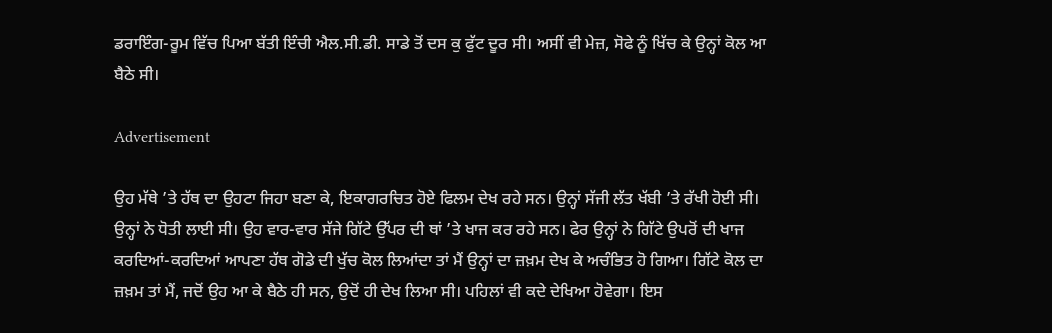ਡਰਾਇੰਗ-ਰੂਮ ਵਿੱਚ ਪਿਆ ਬੱਤੀ ਇੰਚੀ ਐਲ.ਸੀ.ਡੀ. ਸਾਡੇ ਤੋਂ ਦਸ ਕੁ ਫੁੱਟ ਦੂਰ ਸੀ। ਅਸੀਂ ਵੀ ਮੇਜ਼, ਸੋਫੇ ਨੂੰ ਖਿੱਚ ਕੇ ਉਨ੍ਹਾਂ ਕੋਲ ਆ ਬੈਠੇ ਸੀ।

Advertisement

ਉਹ ਮੱਥੇ ’ਤੇ ਹੱਥ ਦਾ ਉਹਟਾ ਜਿਹਾ ਬਣਾ ਕੇ, ਇਕਾਗਰਚਿਤ ਹੋਏ ਫਿਲਮ ਦੇਖ ਰਹੇ ਸਨ। ਉਨ੍ਹਾਂ ਸੱਜੀ ਲੱਤ ਖੱਬੀ ’ਤੇ ਰੱਖੀ ਹੋਈ ਸੀ। ਉਨ੍ਹਾਂ ਨੇ ਧੋਤੀ ਲਾਈ ਸੀ। ਉਹ ਵਾਰ-ਵਾਰ ਸੱਜੇ ਗਿੱਟੇ ਉੱਪਰ ਦੀ ਥਾਂ ’ਤੇ ਖਾਜ ਕਰ ਰਹੇ ਸਨ। ਫੇਰ ਉਨ੍ਹਾਂ ਨੇ ਗਿੱਟੇ ਉਪਰੋਂ ਦੀ ਖਾਜ ਕਰਦਿਆਂ-ਕਰਦਿਆਂ ਆਪਣਾ ਹੱਥ ਗੋਡੇ ਦੀ ਖੁੱਚ ਕੋਲ ਲਿਆਂਦਾ ਤਾਂ ਮੈਂ ਉਨ੍ਹਾਂ ਦਾ ਜ਼ਖ਼ਮ ਦੇਖ ਕੇ ਅਚੰਭਿਤ ਹੋ ਗਿਆ। ਗਿੱਟੇ ਕੋਲ ਦਾ ਜ਼ਖ਼ਮ ਤਾਂ ਮੈਂ, ਜਦੋਂ ਉਹ ਆ ਕੇ ਬੈਠੇ ਹੀ ਸਨ, ਉਦੋਂ ਹੀ ਦੇਖ ਲਿਆ ਸੀ। ਪਹਿਲਾਂ ਵੀ ਕਦੇ ਦੇਖਿਆ ਹੋਵੇਗਾ। ਇਸ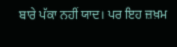ਬਾਰੇ ਪੱਕਾ ਨਹੀਂ ਯਾਦ। ਪਰ ਇਹ ਜ਼ਖ਼ਮ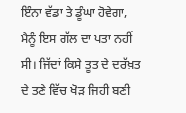ਇੰਨਾ ਵੱਡਾ ਤੇ ਡੂੰਘਾ ਹੋਵੇਗਾ, ਮੈਨੂੰ ਇਸ ਗੱਲ ਦਾ ਪਤਾ ਨਹੀਂ ਸੀ। ਜਿੱਦਾਂ ਕਿਸੇ ਤੂਤ ਦੇ ਦਰੱਖ਼ਤ ਦੇ ਤਣੇ ਵਿੱਚ ਖੋੜ ਜਿਹੀ ਬਣੀ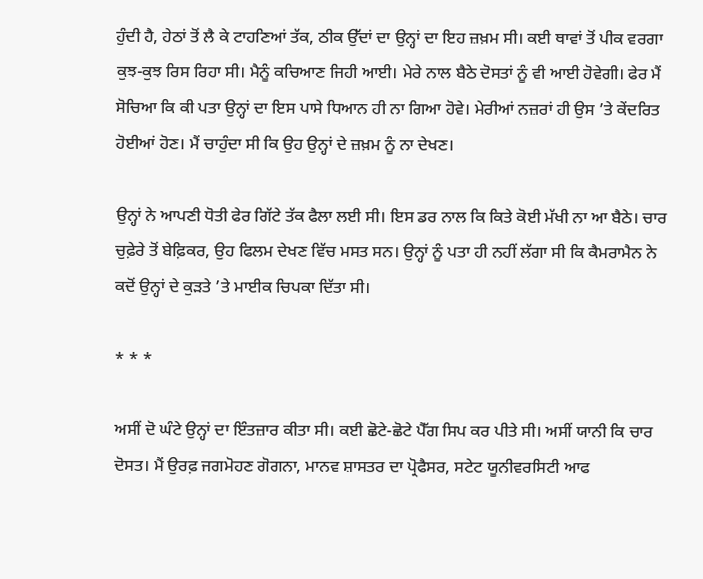ਹੁੰਦੀ ਹੈ, ਹੇਠਾਂ ਤੋਂ ਲੈ ਕੇ ਟਾਹਣਿਆਂ ਤੱਕ, ਠੀਕ ਉੱਦਾਂ ਦਾ ਉਨ੍ਹਾਂ ਦਾ ਇਹ ਜ਼ਖ਼ਮ ਸੀ। ਕਈ ਥਾਵਾਂ ਤੋਂ ਪੀਕ ਵਰਗਾ ਕੁਝ-ਕੁਝ ਰਿਸ ਰਿਹਾ ਸੀ। ਮੈਨੂੰ ਕਚਿਆਣ ਜਿਹੀ ਆਈ। ਮੇਰੇ ਨਾਲ ਬੈਠੇ ਦੋਸਤਾਂ ਨੂੰ ਵੀ ਆਈ ਹੋਵੇਗੀ। ਫੇਰ ਮੈਂ ਸੋਚਿਆ ਕਿ ਕੀ ਪਤਾ ਉਨ੍ਹਾਂ ਦਾ ਇਸ ਪਾਸੇ ਧਿਆਨ ਹੀ ਨਾ ਗਿਆ ਹੋਵੇ। ਮੇਰੀਆਂ ਨਜ਼ਰਾਂ ਹੀ ਉਸ ’ਤੇ ਕੇਂਦਰਿਤ ਹੋਈਆਂ ਹੋਣ। ਮੈਂ ਚਾਹੁੰਦਾ ਸੀ ਕਿ ਉਹ ਉਨ੍ਹਾਂ ਦੇ ਜ਼ਖ਼ਮ ਨੂੰ ਨਾ ਦੇਖਣ।

ਉਨ੍ਹਾਂ ਨੇ ਆਪਣੀ ਧੋਤੀ ਫੇਰ ਗਿੱਟੇ ਤੱਕ ਫੈਲਾ ਲਈ ਸੀ। ਇਸ ਡਰ ਨਾਲ ਕਿ ਕਿਤੇ ਕੋਈ ਮੱਖੀ ਨਾ ਆ ਬੈਠੇ। ਚਾਰ ਚੁਫ਼ੇਰੇ ਤੋਂ ਬੇਫ਼ਿਕਰ, ਉਹ ਫਿਲਮ ਦੇਖਣ ਵਿੱਚ ਮਸਤ ਸਨ। ਉਨ੍ਹਾਂ ਨੂੰ ਪਤਾ ਹੀ ਨਹੀਂ ਲੱਗਾ ਸੀ ਕਿ ਕੈਮਰਾਮੈਨ ਨੇ ਕਦੋਂ ਉਨ੍ਹਾਂ ਦੇ ਕੁੜਤੇ ’ਤੇ ਮਾਈਕ ਚਿਪਕਾ ਦਿੱਤਾ ਸੀ।

* * *

ਅਸੀਂ ਦੋ ਘੰਟੇ ਉਨ੍ਹਾਂ ਦਾ ਇੰਤਜ਼ਾਰ ਕੀਤਾ ਸੀ। ਕਈ ਛੋਟੇ-ਛੋਟੇ ਪੈੱਗ ਸਿਪ ਕਰ ਪੀਤੇ ਸੀ। ਅਸੀਂ ਯਾਨੀ ਕਿ ਚਾਰ ਦੋਸਤ। ਮੈਂ ਉਰਫ਼ ਜਗਮੋਹਣ ਗੋਗਨਾ, ਮਾਨਵ ਸ਼ਾਸਤਰ ਦਾ ਪ੍ਰੋਫੈਸਰ, ਸਟੇਟ ਯੂਨੀਵਰਸਿਟੀ ਆਫ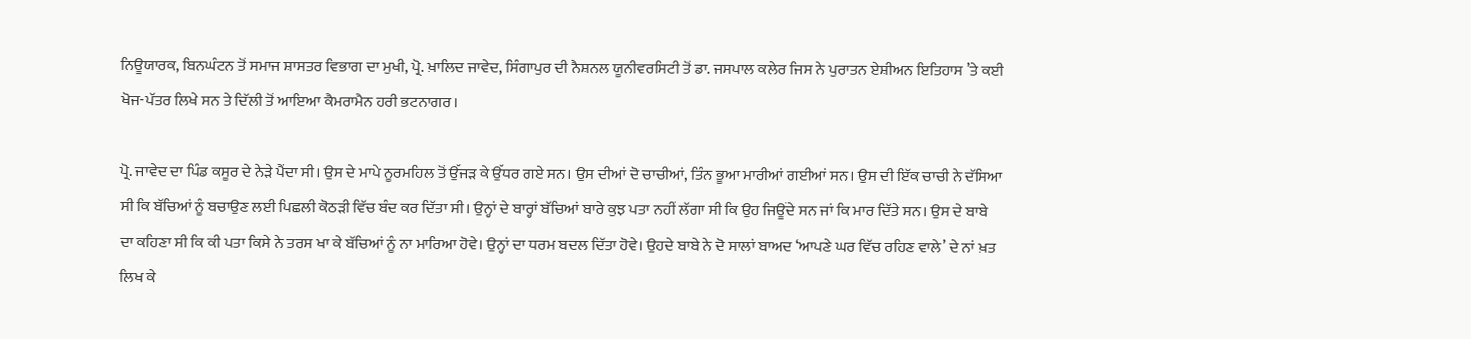ਨਿਊਯਾਰਕ, ਬਿਨਘੰਟਨ ਤੋਂ ਸਮਾਜ ਸ਼ਾਸਤਰ ਵਿਭਾਗ ਦਾ ਮੁਖੀ, ਪ੍ਰੋ. ਖ਼ਾਲਿਦ ਜਾਵੇਦ, ਸਿੰਗਾਪੁਰ ਦੀ ਨੈਸ਼ਨਲ ਯੂਨੀਵਰਸਿਟੀ ਤੋਂ ਡਾ. ਜਸਪਾਲ ਕਲੇਰ ਜਿਸ ਨੇ ਪੁਰਾਤਨ ਏਸ਼ੀਅਨ ਇਤਿਹਾਸ ’ਤੇ ਕਈ ਖੋਜ-ਪੱਤਰ ਲਿਖੇ ਸਨ ਤੇ ਦਿੱਲੀ ਤੋਂ ਆਇਆ ਕੈਮਰਾਮੈਨ ਹਰੀ ਭਟਨਾਗਰ।

ਪ੍ਰੋ. ਜਾਵੇਦ ਦਾ ਪਿੰਡ ਕਸੂਰ ਦੇ ਨੇੜੇ ਪੈਂਦਾ ਸੀ। ਉਸ ਦੇ ਮਾਪੇ ਨੂਰਮਹਿਲ ਤੋਂ ਉੱਜੜ ਕੇ ਉੱਧਰ ਗਏ ਸਨ। ਉਸ ਦੀਆਂ ਦੋ ਚਾਚੀਆਂ, ਤਿੰਨ ਭੂਆ ਮਾਰੀਆਂ ਗਈਆਂ ਸਨ। ਉਸ ਦੀ ਇੱਕ ਚਾਚੀ ਨੇ ਦੱਸਿਆ ਸੀ ਕਿ ਬੱਚਿਆਂ ਨੂੰ ਬਚਾਉਣ ਲਈ ਪਿਛਲੀ ਕੋਠੜੀ ਵਿੱਚ ਬੰਦ ਕਰ ਦਿੱਤਾ ਸੀ। ਉਨ੍ਹਾਂ ਦੇ ਬਾਰ੍ਹਾਂ ਬੱਚਿਆਂ ਬਾਰੇ ਕੁਝ ਪਤਾ ਨਹੀਂ ਲੱਗਾ ਸੀ ਕਿ ਉਹ ਜਿਊਂਦੇ ਸਨ ਜਾਂ ਕਿ ਮਾਰ ਦਿੱਤੇ ਸਨ। ਉਸ ਦੇ ਬਾਬੇ ਦਾ ਕਹਿਣਾ ਸੀ ਕਿ ਕੀ ਪਤਾ ਕਿਸੇ ਨੇ ਤਰਸ ਖਾ ਕੇ ਬੱਚਿਆਂ ਨੂੰ ਨਾ ਮਾਰਿਆ ਹੋਵੇ। ਉਨ੍ਹਾਂ ਦਾ ਧਰਮ ਬਦਲ ਦਿੱਤਾ ਹੋਵੇ। ਉਹਦੇ ਬਾਬੇ ਨੇ ਦੋ ਸਾਲਾਂ ਬਾਅਦ ‘ਆਪਣੇ ਘਰ ਵਿੱਚ ਰਹਿਣ ਵਾਲੇ’ ਦੇ ਨਾਂ ਖ਼ਤ ਲਿਖ ਕੇ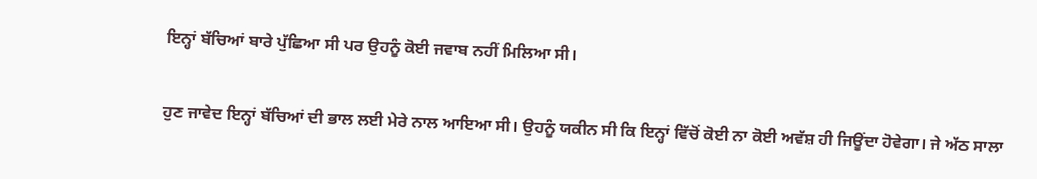ਇਨ੍ਹਾਂ ਬੱਚਿਆਂ ਬਾਰੇ ਪੁੱਛਿਆ ਸੀ ਪਰ ਉਹਨੂੰ ਕੋਈ ਜਵਾਬ ਨਹੀਂ ਮਿਲਿਆ ਸੀ।

ਹੁਣ ਜਾਵੇਦ ਇਨ੍ਹਾਂ ਬੱਚਿਆਂ ਦੀ ਭਾਲ ਲਈ ਮੇਰੇ ਨਾਲ ਆਇਆ ਸੀ। ਉਹਨੂੰ ਯਕੀਨ ਸੀ ਕਿ ਇਨ੍ਹਾਂ ਵਿੱਚੋਂ ਕੋਈ ਨਾ ਕੋਈ ਅਵੱਸ਼ ਹੀ ਜਿਊਂਦਾ ਹੋਵੇਗਾ। ਜੇ ਅੱਠ ਸਾਲਾ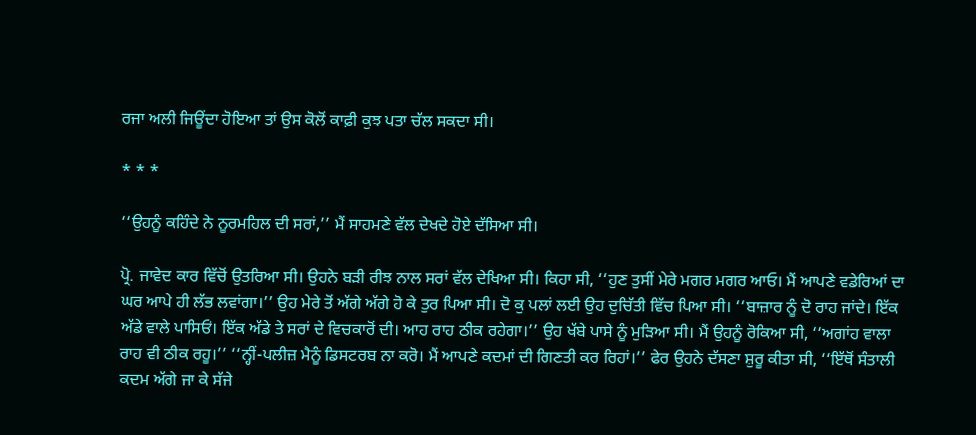ਰਜਾ ਅਲੀ ਜਿਊਂਦਾ ਹੋਇਆ ਤਾਂ ਉਸ ਕੋਲੋਂ ਕਾਫ਼ੀ ਕੁਝ ਪਤਾ ਚੱਲ ਸਕਦਾ ਸੀ।

* * *

‘‘ਉਹਨੂੰ ਕਹਿੰਦੇ ਨੇ ਨੂਰਮਹਿਲ ਦੀ ਸਰਾਂ,’’ ਮੈਂ ਸਾਹਮਣੇ ਵੱਲ ਦੇਖਦੇ ਹੋਏ ਦੱਸਿਆ ਸੀ।

ਪ੍ਰੋ. ਜਾਵੇਦ ਕਾਰ ਵਿੱਚੋਂ ਉਤਰਿਆ ਸੀ। ਉਹਨੇ ਬੜੀ ਰੀਝ ਨਾਲ ਸਰਾਂ ਵੱਲ ਦੇਖਿਆ ਸੀ। ਕਿਹਾ ਸੀ, ‘‘ਹੁਣ ਤੁਸੀਂ ਮੇਰੇ ਮਗਰ ਮਗਰ ਆਓ। ਮੈਂ ਆਪਣੇ ਵਡੇਰਿਆਂ ਦਾ ਘਰ ਆਪੇ ਹੀ ਲੱਭ ਲਵਾਂਗਾ।’’ ਉਹ ਮੇਰੇ ਤੋਂ ਅੱਗੇ ਅੱਗੇ ਹੋ ਕੇ ਤੁਰ ਪਿਆ ਸੀ। ਦੋ ਕੁ ਪਲਾਂ ਲਈ ਉਹ ਦੁਚਿੱਤੀ ਵਿੱਚ ਪਿਆ ਸੀ। ‘‘ਬਾਜ਼ਾਰ ਨੂੰ ਦੋ ਰਾਹ ਜਾਂਦੇ। ਇੱਕ ਅੱਡੇ ਵਾਲੇ ਪਾਸਿਓਂ। ਇੱਕ ਅੱਡੇ ਤੇ ਸਰਾਂ ਦੇ ਵਿਚਕਾਰੋਂ ਦੀ। ਆਹ ਰਾਹ ਠੀਕ ਰਹੇਗਾ।’’ ਉਹ ਖੱਬੇ ਪਾਸੇ ਨੂੰ ਮੁੜਿਆ ਸੀ। ਮੈਂ ਉਹਨੂੰ ਰੋਕਿਆ ਸੀ, ‘‘ਅਗਾਂਹ ਵਾਲਾ ਰਾਹ ਵੀ ਠੀਕ ਰਹੂ।’’ ‘‘ਨ੍ਹੀਂ-ਪਲੀਜ਼ ਮੈਨੂੰ ਡਿਸਟਰਬ ਨਾ ਕਰੋ। ਮੈਂ ਆਪਣੇ ਕਦਮਾਂ ਦੀ ਗਿਣਤੀ ਕਰ ਰਿਹਾਂ।’’ ਫੇਰ ਉਹਨੇ ਦੱਸਣਾ ਸ਼ੁਰੂ ਕੀਤਾ ਸੀ, ‘‘ਇੱਥੋਂ ਸੰਤਾਲੀ ਕਦਮ ਅੱਗੇ ਜਾ ਕੇ ਸੱਜੇ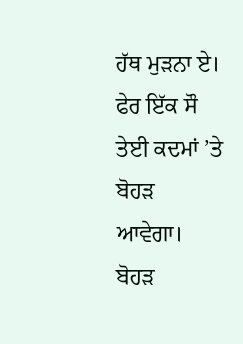ਹੱਥ ਮੁੜਨਾ ਏ। ਫੇਰ ਇੱਕ ਸੌ ਤੇਈ ਕਦਮਾਂ ’ਤੇ ਬੋਹੜ ਆਵੇਗਾ। ਬੋਹੜ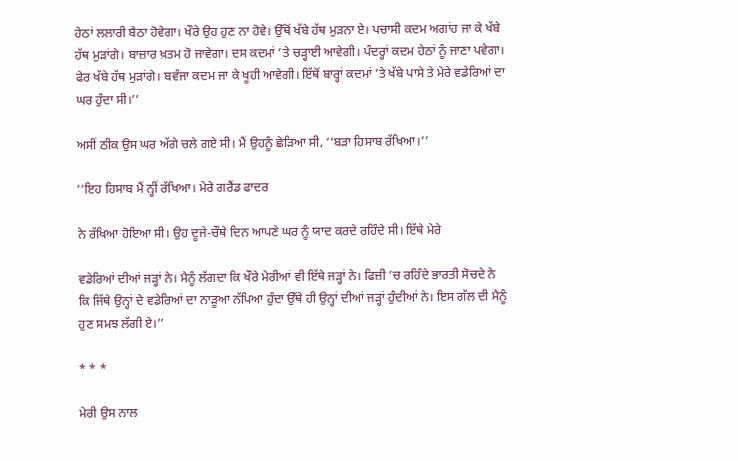ਹੇਠਾਂ ਲਲਾਰੀ ਬੈਠਾ ਹੋਵੇਗਾ। ਖੌਰੇ ਉਹ ਹੁਣ ਨਾ ਹੋਵੇ। ਉੱਥੋਂ ਖੱਬੇ ਹੱਥ ਮੁੜਨਾ ਏ। ਪਚਾਸੀ ਕਦਮ ਅਗਾਂਹ ਜਾ ਕੇ ਖੱਬੇ ਹੱਥ ਮੁੜਾਂਗੇ। ਬਾਜ਼ਾਰ ਖ਼ਤਮ ਹੋ ਜਾਵੇਗਾ। ਦਸ ਕਦਮਾਂ ’ਤੇ ਚੜ੍ਹਾਈ ਆਵੇਗੀ। ਪੰਦਰ੍ਹਾਂ ਕਦਮ ਹੇਠਾਂ ਨੂੰ ਜਾਣਾ ਪਵੇਗਾ। ਫੇਰ ਖੱਬੇ ਹੱਥ ਮੁੜਾਂਗੇ। ਬਵੰਜਾ ਕਦਮ ਜਾ ਕੇ ਖੂਹੀ ਆਵੇਗੀ। ਇੱਥੋਂ ਬਾਰ੍ਹਾਂ ਕਦਮਾਂ ’ਤੇ ਖੱਬੇ ਪਾਸੇ ਤੇ ਮੇਰੇ ਵਡੇਰਿਆਂ ਦਾ ਘਰ ਹੁੰਦਾ ਸੀ।’’

ਅਸੀਂ ਠੀਕ ਉਸ ਘਰ ਅੱਗੇ ਚਲੇ ਗਏ ਸੀ। ਮੈਂ ਉਹਨੂੰ ਛੇੜਿਆ ਸੀ, ‘‘ਬੜਾ ਹਿਸਾਬ ਰੱਖਿਆ।’’

‘‘ਇਹ ਹਿਸਾਬ ਮੈਂ ਨ੍ਹੀਂ ਰੱਖਿਆ। ਮੇਰੇ ਗਰੈਂਡ ਫਾਦਰ

ਨੇ ਰੱਖਿਆ ਹੋਇਆ ਸੀ। ਉਹ ਦੂਜੇ-ਚੌਥੇ ਦਿਨ ਆਪਣੇ ਘਰ ਨੂੰ ਯਾਦ ਕਰਦੇ ਰਹਿੰਦੇ ਸੀ। ਇੱਥੇ ਮੇਰੇ

ਵਡੇਰਿਆਂ ਦੀਆਂ ਜੜ੍ਹਾਂ ਨੇ। ਮੈਨੂੰ ਲੱਗਦਾ ਕਿ ਖੌਰੇ ਮੇਰੀਆਂ ਵੀ ਇੱਥੇ ਜੜ੍ਹਾਂ ਨੇ। ਫਿਜ਼ੀ ’ਚ ਰਹਿੰਦੇ ਭਾਰਤੀ ਸੋਚਦੇ ਨੇ ਕਿ ਜਿੱਥੇ ਉਨ੍ਹਾਂ ਦੇ ਵਡੇਰਿਆਂ ਦਾ ਨਾੜੂਆ ਨੱਪਿਆ ਹੁੰਦਾ ਉੱਥੇ ਹੀ ਉਨ੍ਹਾਂ ਦੀਆਂ ਜੜ੍ਹਾਂ ਹੁੰਦੀਆਂ ਨੇ। ਇਸ ਗੱਲ ਦੀ ਮੈਨੂੰ ਹੁਣ ਸਮਝ ਲੱਗੀ ਏ।’’

* * *

ਮੇਰੀ ਉਸ ਨਾਲ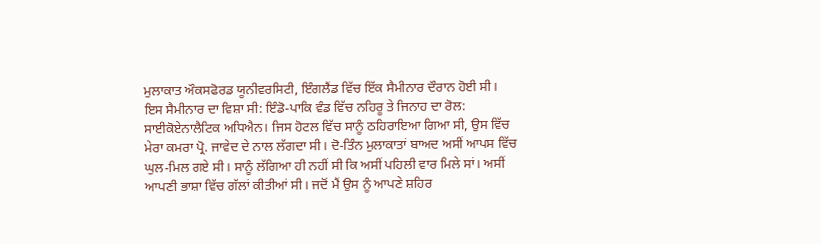ਮੁਲਾਕਾਤ ਔਕਸਫੋਰਡ ਯੂਨੀਵਰਸਿਟੀ, ਇੰਗਲੈਂਡ ਵਿੱਚ ਇੱਕ ਸੈਮੀਨਾਰ ਦੌਰਾਨ ਹੋਈ ਸੀ। ਇਸ ਸੈਮੀਨਾਰ ਦਾ ਵਿਸ਼ਾ ਸੀ: ਇੰਡੋ-ਪਾਕਿ ਵੰਡ ਵਿੱਚ ਨਹਿਰੂ ਤੇ ਜਿਨਾਹ ਦਾ ਰੋਲ: ਸਾਈਕੋਏਨਾਲੈਟਿਕ ਅਧਿਐਨ। ਜਿਸ ਹੋਟਲ ਵਿੱਚ ਸਾਨੂੰ ਠਹਿਰਾਇਆ ਗਿਆ ਸੀ, ਉਸ ਵਿੱਚ ਮੇਰਾ ਕਮਰਾ ਪ੍ਰੋ. ਜਾਵੇਦ ਦੇ ਨਾਲ ਲੱਗਦਾ ਸੀ। ਦੋ-ਤਿੰਨ ਮੁਲਾਕਾਤਾਂ ਬਾਅਦ ਅਸੀਂ ਆਪਸ ਵਿੱਚ ਘੁਲ-ਮਿਲ ਗਏ ਸੀ। ਸਾਨੂੰ ਲੱਗਿਆ ਹੀ ਨਹੀਂ ਸੀ ਕਿ ਅਸੀਂ ਪਹਿਲੀ ਵਾਰ ਮਿਲੇ ਸਾਂ। ਅਸੀਂ ਆਪਣੀ ਭਾਸ਼ਾ ਵਿੱਚ ਗੱਲਾਂ ਕੀਤੀਆਂ ਸੀ। ਜਦੋਂ ਮੈਂ ਉਸ ਨੂੰ ਆਪਣੇ ਸ਼ਹਿਰ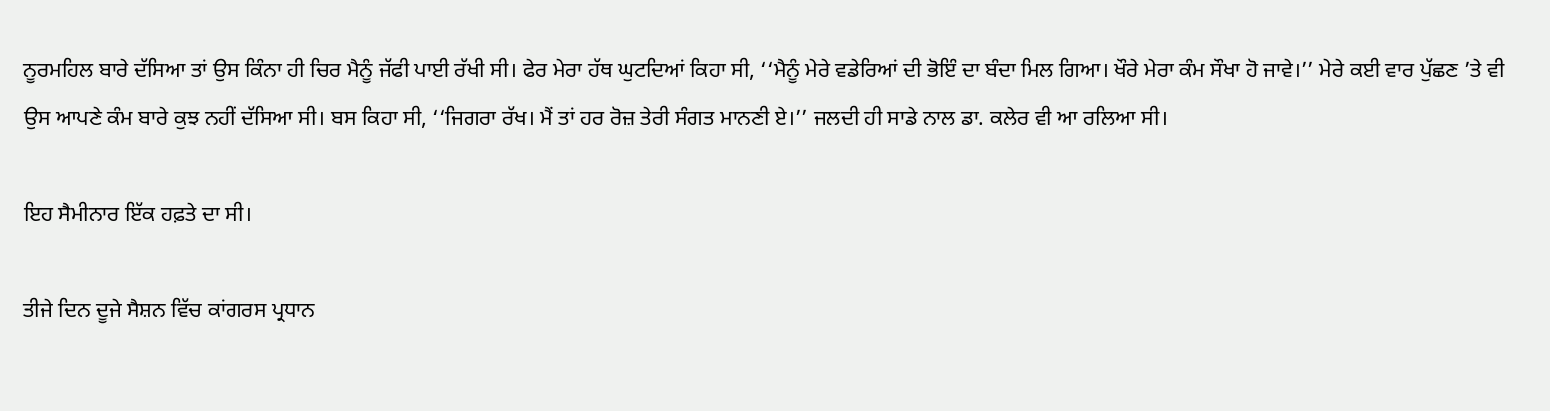ਨੂਰਮਹਿਲ ਬਾਰੇ ਦੱਸਿਆ ਤਾਂ ਉਸ ਕਿੰਨਾ ਹੀ ਚਿਰ ਮੈਨੂੰ ਜੱਫੀ ਪਾਈ ਰੱਖੀ ਸੀ। ਫੇਰ ਮੇਰਾ ਹੱਥ ਘੁਟਦਿਆਂ ਕਿਹਾ ਸੀ, ‘‘ਮੈਨੂੰ ਮੇਰੇ ਵਡੇਰਿਆਂ ਦੀ ਭੋਇੰ ਦਾ ਬੰਦਾ ਮਿਲ ਗਿਆ। ਖੌਰੇ ਮੇਰਾ ਕੰਮ ਸੌਖਾ ਹੋ ਜਾਵੇ।’’ ਮੇਰੇ ਕਈ ਵਾਰ ਪੁੱਛਣ ’ਤੇ ਵੀ ਉਸ ਆਪਣੇ ਕੰਮ ਬਾਰੇ ਕੁਝ ਨਹੀਂ ਦੱਸਿਆ ਸੀ। ਬਸ ਕਿਹਾ ਸੀ, ‘‘ਜਿਗਰਾ ਰੱਖ। ਮੈਂ ਤਾਂ ਹਰ ਰੋਜ਼ ਤੇਰੀ ਸੰਗਤ ਮਾਨਣੀ ਏ।’’ ਜਲਦੀ ਹੀ ਸਾਡੇ ਨਾਲ ਡਾ. ਕਲੇਰ ਵੀ ਆ ਰਲਿਆ ਸੀ।

ਇਹ ਸੈਮੀਨਾਰ ਇੱਕ ਹਫ਼ਤੇ ਦਾ ਸੀ।

ਤੀਜੇ ਦਿਨ ਦੂਜੇ ਸੈਸ਼ਨ ਵਿੱਚ ਕਾਂਗਰਸ ਪ੍ਰਧਾਨ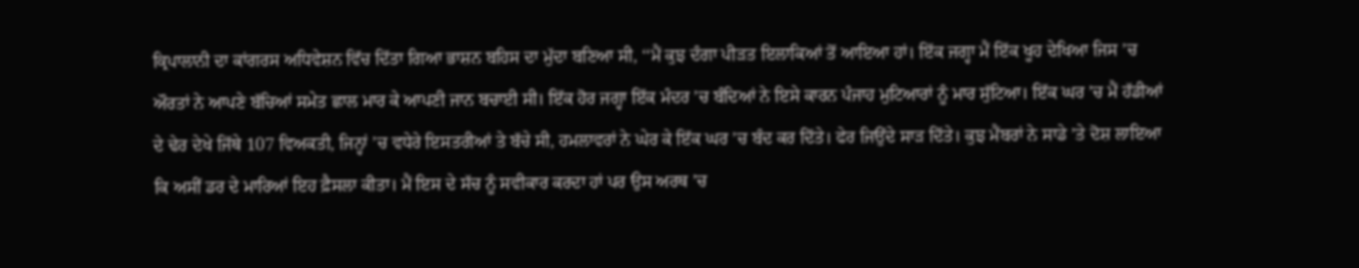ਕ੍ਰਿਪਾਲਾਨੀ ਦਾ ਕਾਂਗਰਸ ਅਧਿਵੇਸ਼ਨ ਵਿੱਚ ਦਿੱਤਾ ਗਿਆ ਭਾਸ਼ਨ ਬਹਿਸ ਦਾ ਮੁੱਦਾ ਬਣਿਆ ਸੀ, ‘‘ਮੈਂ ਕੁਝ ਦੰਗਾ ਪੀੜਤ ਇਲਾਕਿਆਂ ਤੋਂ ਆਇਆ ਹਾਂ। ਇੱਕ ਜਗ੍ਹਾ ਮੈਂ ਇੱਕ ਖੂਹ ਦੇਖਿਆ ਜਿਸ ’ਚ ਔਰਤਾਂ ਨੇ ਆਪਣੇ ਬੱਚਿਆਂ ਸਮੇਤ ਛਾਲ ਮਾਰ ਕੇ ਆਪਣੀ ਜਾਨ ਬਚਾਈ ਸੀ। ਇੱਕ ਹੋਰ ਜਗ੍ਹਾ ਇੱਕ ਮੰਦਰ ’ਚ ਬੰਦਿਆਂ ਨੇ ਇਸੇ ਕਾਰਨ ਪੰਜਾਹ ਮੁਟਿਆਰਾਂ ਨੂੰ ਮਾਰ ਸੁੱਟਿਆ। ਇੱਕ ਘਰ ’ਚ ਮੈਂ ਹੱਡੀਆਂ ਦੇ ਢੇਰ ਦੇਖੇ ਜਿੱਥੇ 107 ਵਿਅਕਤੀ, ਜਿਨ੍ਹਾਂ ’ਚ ਵਧੇਰੇ ਇਸਤਰੀਆਂ ਤੇ ਬੱਚੇ ਸੀ, ਹਮਲਾਵਰਾਂ ਨੇ ਘੇਰ ਕੇ ਇੱਕ ਘਰ ’ਚ ਬੰਦ ਕਰ ਦਿੱਤੇ। ਫੇਰ ਜਿਉਂਦੇ ਸਾੜ ਦਿੱਤੇ। ਕੁਝ ਮੈਂਬਰਾਂ ਨੇ ਸਾਡੇ ’ਤੇ ਦੋਸ਼ ਲਾਇਆ ਕਿ ਅਸੀਂ ਡਰ ਦੇ ਮਾਰਿਆਂ ਇਹ ਫ਼ੈਸਲਾ ਕੀਤਾ। ਮੈਂ ਇਸ ਦੇ ਸੱਚ ਨੂੰ ਸਵੀਕਾਰ ਕਰਦਾ ਹਾਂ ਪਰ ਉਸ ਅਰਥ ’ਚ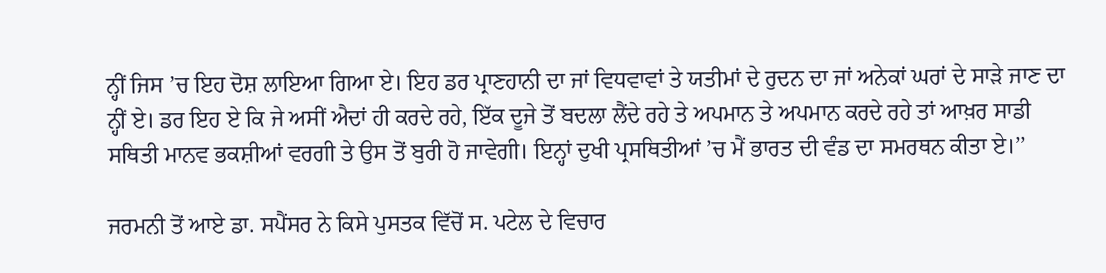ਨ੍ਹੀਂ ਜਿਸ ’ਚ ਇਹ ਦੋਸ਼ ਲਾਇਆ ਗਿਆ ਏ। ਇਹ ਡਰ ਪ੍ਰਾਣਹਾਨੀ ਦਾ ਜਾਂ ਵਿਧਵਾਵਾਂ ਤੇ ਯਤੀਮਾਂ ਦੇ ਰੁਦਨ ਦਾ ਜਾਂ ਅਨੇਕਾਂ ਘਰਾਂ ਦੇ ਸਾੜੇ ਜਾਣ ਦਾ ਨ੍ਹੀਂ ਏ। ਡਰ ਇਹ ਏ ਕਿ ਜੇ ਅਸੀਂ ਐਦਾਂ ਹੀ ਕਰਦੇ ਰਹੇ, ਇੱਕ ਦੂਜੇ ਤੋਂ ਬਦਲਾ ਲੈਂਦੇ ਰਹੇ ਤੇ ਅਪਮਾਨ ਤੇ ਅਪਮਾਨ ਕਰਦੇ ਰਹੇ ਤਾਂ ਆਖ਼ਰ ਸਾਡੀ ਸਥਿਤੀ ਮਾਨਵ ਭਕਸ਼ੀਆਂ ਵਰਗੀ ਤੇ ਉਸ ਤੋਂ ਬੁਰੀ ਹੋ ਜਾਵੇਗੀ। ਇਨ੍ਹਾਂ ਦੁਖੀ ਪ੍ਰਸਥਿਤੀਆਂ ’ਚ ਮੈਂ ਭਾਰਤ ਦੀ ਵੰਡ ਦਾ ਸਮਰਥਨ ਕੀਤਾ ਏ।’’

ਜਰਮਨੀ ਤੋਂ ਆਏ ਡਾ. ਸਪੈਂਸਰ ਨੇ ਕਿਸੇ ਪੁਸਤਕ ਵਿੱਚੋਂ ਸ. ਪਟੇਲ ਦੇ ਵਿਚਾਰ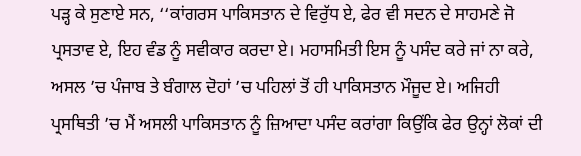ਪੜ੍ਹ ਕੇ ਸੁਣਾਏ ਸਨ, ‘‘ਕਾਂਗਰਸ ਪਾਕਿਸਤਾਨ ਦੇ ਵਿਰੁੱਧ ਏ, ਫੇਰ ਵੀ ਸਦਨ ਦੇ ਸਾਹਮਣੇ ਜੋ ਪ੍ਰਸਤਾਵ ਏ, ਇਹ ਵੰਡ ਨੂੰ ਸਵੀਕਾਰ ਕਰਦਾ ਏ। ਮਹਾਸਮਿਤੀ ਇਸ ਨੂੰ ਪਸੰਦ ਕਰੇ ਜਾਂ ਨਾ ਕਰੇ, ਅਸਲ ’ਚ ਪੰਜਾਬ ਤੇ ਬੰਗਾਲ ਦੋਹਾਂ ’ਚ ਪਹਿਲਾਂ ਤੋਂ ਹੀ ਪਾਕਿਸਤਾਨ ਮੌਜੂਦ ਏ। ਅਜਿਹੀ ਪ੍ਰਸਥਿਤੀ ’ਚ ਮੈਂ ਅਸਲੀ ਪਾਕਿਸਤਾਨ ਨੂੰ ਜ਼ਿਆਦਾ ਪਸੰਦ ਕਰਾਂਗਾ ਕਿਉਂਕਿ ਫੇਰ ਉਨ੍ਹਾਂ ਲੋਕਾਂ ਦੀ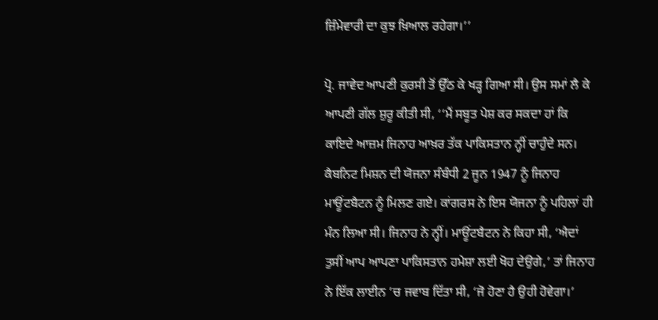ਜ਼ਿੰਮੇਵਾਰੀ ਦਾ ਕੁਝ ਖ਼ਿਆਲ ਰਹੇਗਾ।’’

ਪ੍ਰੋ. ਜਾਵੇਦ ਆਪਣੀ ਕੁਰਸੀ ਤੋਂ ਉੱਠ ਕੇ ਖੜ੍ਹ ਗਿਆ ਸੀ। ਉਸ ਸਮਾਂ ਲੈ ਕੇ ਆਪਣੀ ਗੱਲ ਸ਼ੁਰੂ ਕੀਤੀ ਸੀ, ‘‘ਮੈਂ ਸਬੂਤ ਪੇਸ਼ ਕਰ ਸਕਦਾ ਹਾਂ ਕਿ ਕਾਇਦੇ ਆਜ਼ਮ ਜਿਨਾਹ ਆਖ਼ਰ ਤੱਕ ਪਾਕਿਸਤਾਨ ਨ੍ਹੀਂ ਚਾਹੁੰਦੇ ਸਨ। ਕੈਬਨਿਟ ਮਿਸ਼ਨ ਦੀ ਯੋਜਨਾ ਸੰਬੰਧੀ 2 ਜੂਨ 1947 ਨੂੰ ਜਿਨਾਹ ਮਾਊਂਟਬੈਟਨ ਨੂੰ ਮਿਲਣ ਗਏ। ਕਾਂਗਰਸ ਨੇ ਇਸ ਯੋਜਨਾ ਨੂੰ ਪਹਿਲਾਂ ਹੀ ਮੰਨ ਲਿਆ ਸੀ। ਜਿਨਾਹ ਨੇ ਨ੍ਹੀਂ। ਮਾਊਂਟਬੈਟਨ ਨੇ ਕਿਹਾ ਸੀ, ‘ਐਦਾਂ ਤੁਸੀਂ ਆਪ ਆਪਣਾ ਪਾਕਿਸਤਾਨ ਹਮੇਸ਼ਾ ਲਈ ਖੋਹ ਦੇਉਗੇ,’ ਤਾਂ ਜਿਨਾਹ ਨੇ ਇੱਕ ਲਾਈਨ ’ਚ ਜਵਾਬ ਦਿੱਤਾ ਸੀ, ‘ਜੋ ਹੋਣਾ ਹੈ ਉਹੀ ਹੋਵੇਗਾ।’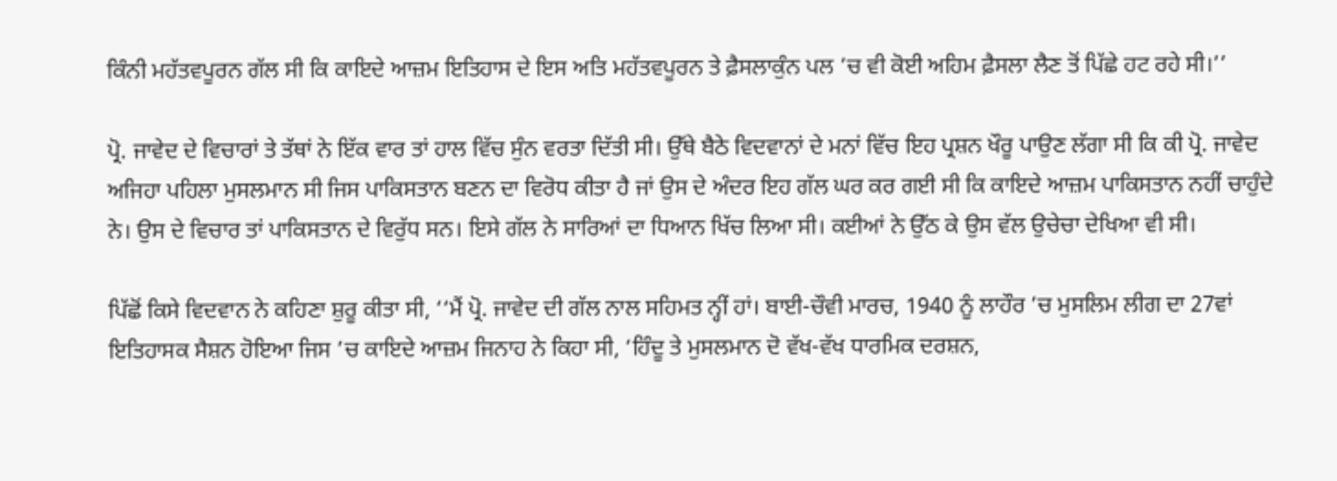ਕਿੰਨੀ ਮਹੱਤਵਪੂਰਨ ਗੱਲ ਸੀ ਕਿ ਕਾਇਦੇ ਆਜ਼ਮ ਇਤਿਹਾਸ ਦੇ ਇਸ ਅਤਿ ਮਹੱਤਵਪੂਰਨ ਤੇ ਫ਼ੈਸਲਾਕੁੰਨ ਪਲ ’ਚ ਵੀ ਕੋਈ ਅਹਿਮ ਫ਼ੈਸਲਾ ਲੈਣ ਤੋਂ ਪਿੱਛੇ ਹਟ ਰਹੇ ਸੀ।’’

ਪ੍ਰੋ. ਜਾਵੇਦ ਦੇ ਵਿਚਾਰਾਂ ਤੇ ਤੱਥਾਂ ਨੇ ਇੱਕ ਵਾਰ ਤਾਂ ਹਾਲ ਵਿੱਚ ਸੁੰਨ ਵਰਤਾ ਦਿੱਤੀ ਸੀ। ਉੱਥੇ ਬੈਠੇ ਵਿਦਵਾਨਾਂ ਦੇ ਮਨਾਂ ਵਿੱਚ ਇਹ ਪ੍ਰਸ਼ਨ ਖੌਰੂ ਪਾਉਣ ਲੱਗਾ ਸੀ ਕਿ ਕੀ ਪ੍ਰੋ. ਜਾਵੇਦ ਅਜਿਹਾ ਪਹਿਲਾ ਮੁਸਲਮਾਨ ਸੀ ਜਿਸ ਪਾਕਿਸਤਾਨ ਬਣਨ ਦਾ ਵਿਰੋਧ ਕੀਤਾ ਹੈ ਜਾਂ ਉਸ ਦੇ ਅੰਦਰ ਇਹ ਗੱਲ ਘਰ ਕਰ ਗਈ ਸੀ ਕਿ ਕਾਇਦੇ ਆਜ਼ਮ ਪਾਕਿਸਤਾਨ ਨਹੀਂ ਚਾਹੁੰਦੇ ਨੇ। ਉਸ ਦੇ ਵਿਚਾਰ ਤਾਂ ਪਾਕਿਸਤਾਨ ਦੇ ਵਿਰੁੱਧ ਸਨ। ਇਸੇ ਗੱਲ ਨੇ ਸਾਰਿਆਂ ਦਾ ਧਿਆਨ ਖਿੱਚ ਲਿਆ ਸੀ। ਕਈਆਂ ਨੇ ਉੱਠ ਕੇ ਉਸ ਵੱਲ ਉਚੇਚਾ ਦੇਖਿਆ ਵੀ ਸੀ।

ਪਿੱਛੋਂ ਕਿਸੇ ਵਿਦਵਾਨ ਨੇ ਕਹਿਣਾ ਸ਼ੁਰੂ ਕੀਤਾ ਸੀ, ‘‘ਮੈਂ ਪ੍ਰੋ. ਜਾਵੇਦ ਦੀ ਗੱਲ ਨਾਲ ਸਹਿਮਤ ਨ੍ਹੀਂ ਹਾਂ। ਬਾਈ-ਚੌਵੀ ਮਾਰਚ, 1940 ਨੂੰ ਲਾਹੌਰ ’ਚ ਮੁਸਲਿਮ ਲੀਗ ਦਾ 27ਵਾਂ ਇਤਿਹਾਸਕ ਸੈਸ਼ਨ ਹੋਇਆ ਜਿਸ ’ਚ ਕਾਇਦੇ ਆਜ਼ਮ ਜਿਨਾਹ ਨੇ ਕਿਹਾ ਸੀ, ‘ਹਿੰਦੂ ਤੇ ਮੁਸਲਮਾਨ ਦੋ ਵੱਖ-ਵੱਖ ਧਾਰਮਿਕ ਦਰਸ਼ਨ,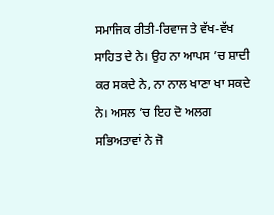ਸਮਾਜਿਕ ਰੀਤੀ-ਰਿਵਾਜ ਤੇ ਵੱਖ-ਵੱਖ ਸਾਹਿਤ ਦੇ ਨੇ। ਉਹ ਨਾ ਆਪਸ ’ਚ ਸ਼ਾਦੀ ਕਰ ਸਕਦੇ ਨੇ, ਨਾ ਨਾਲ ਖਾਣਾ ਖਾ ਸਕਦੇ ਨੇ। ਅਸਲ ’ਚ ਇਹ ਦੋ ਅਲਗ ਸਭਿਅਤਾਵਾਂ ਨੇ ਜੋ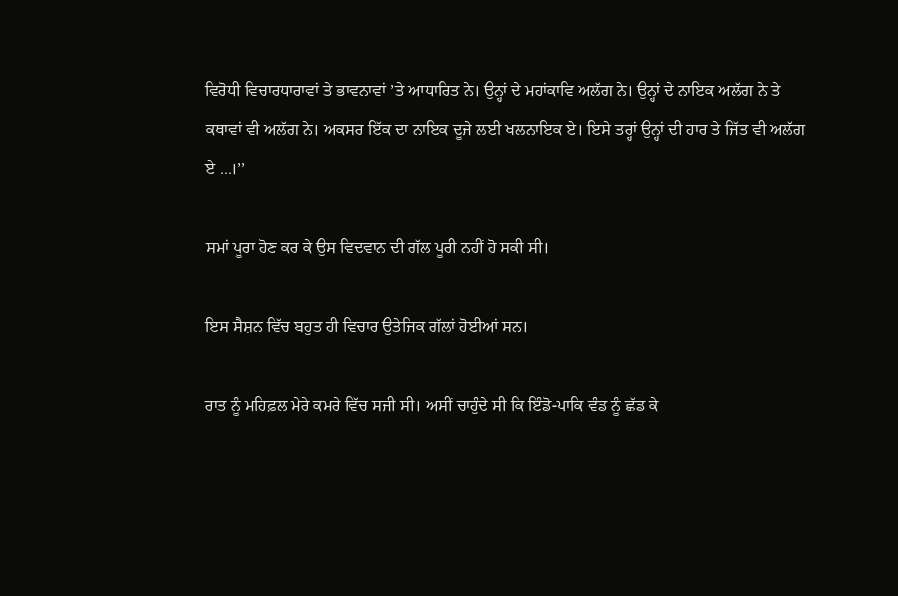ਵਿਰੋਧੀ ਵਿਚਾਰਧਾਰਾਵਾਂ ਤੇ ਭਾਵਨਾਵਾਂ ’ਤੇ ਆਧਾਰਿਤ ਨੇ। ਉਨ੍ਹਾਂ ਦੇ ਮਹਾਂਕਾਵਿ ਅਲੱਗ ਨੇ। ਉਨ੍ਹਾਂ ਦੇ ਨਾਇਕ ਅਲੱਗ ਨੇ ਤੇ ਕਥਾਵਾਂ ਵੀ ਅਲੱਗ ਨੇ। ਅਕਸਰ ਇੱਕ ਦਾ ਨਾਇਕ ਦੂਜੇ ਲਈ ਖਲਨਾਇਕ ਏ। ਇਸੇ ਤਰ੍ਹਾਂ ਉਨ੍ਹਾਂ ਦੀ ਹਾਰ ਤੇ ਜਿੱਤ ਵੀ ਅਲੱਗ ਏ ...।’’

ਸਮਾਂ ਪੂਰਾ ਹੋਣ ਕਰ ਕੇ ਉਸ ਵਿਦਵਾਨ ਦੀ ਗੱਲ ਪੂਰੀ ਨਹੀਂ ਹੋ ਸਕੀ ਸੀ।

ਇਸ ਸੈਸ਼ਨ ਵਿੱਚ ਬਹੁਤ ਹੀ ਵਿਚਾਰ ਉਤੇਜਿਕ ਗੱਲਾਂ ਹੋਈਆਂ ਸਨ।

ਰਾਤ ਨੂੰ ਮਹਿਫ਼ਲ ਮੇਰੇ ਕਮਰੇ ਵਿੱਚ ਸਜੀ ਸੀ। ਅਸੀਂ ਚਾਹੁੰਦੇ ਸੀ ਕਿ ਇੰਡੋ-ਪਾਕਿ ਵੰਡ ਨੂੰ ਛੱਡ ਕੇ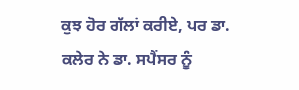ਕੁਝ ਹੋਰ ਗੱਲਾਂ ਕਰੀਏ, ਪਰ ਡਾ. ਕਲੇਰ ਨੇ ਡਾ. ਸਪੈਂਸਰ ਨੂੰ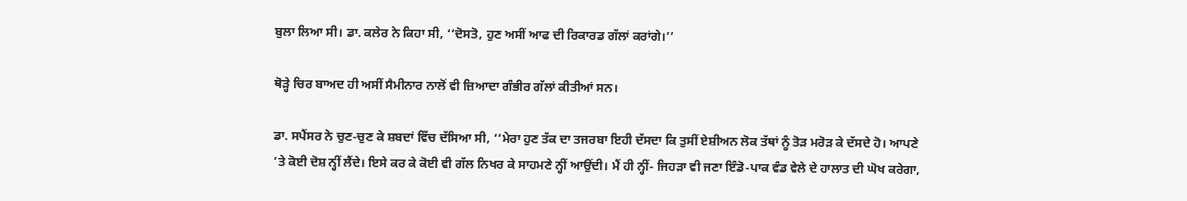ਬੁਲਾ ਲਿਆ ਸੀ। ਡਾ. ਕਲੇਰ ਨੇ ਕਿਹਾ ਸੀ, ‘‘ਦੋਸਤੋ, ਹੁਣ ਅਸੀਂ ਆਫ ਦੀ ਰਿਕਾਰਡ ਗੱਲਾਂ ਕਰਾਂਗੇ।’’

ਥੋੜ੍ਹੇ ਚਿਰ ਬਾਅਦ ਹੀ ਅਸੀਂ ਸੈਮੀਨਾਰ ਨਾਲੋਂ ਵੀ ਜ਼ਿਆਦਾ ਗੰਭੀਰ ਗੱਲਾਂ ਕੀਤੀਆਂ ਸਨ।

ਡਾ. ਸਪੈਂਸਰ ਨੇ ਚੁਣ-ਚੁਣ ਕੇ ਸ਼ਬਦਾਂ ਵਿੱਚ ਦੱਸਿਆ ਸੀ, ‘‘ਮੇਰਾ ਹੁਣ ਤੱਕ ਦਾ ਤਜਰਬਾ ਇਹੀ ਦੱਸਦਾ ਕਿ ਤੁਸੀਂ ਏਸ਼ੀਅਨ ਲੋਕ ਤੱਥਾਂ ਨੂੰ ਤੋੜ ਮਰੋੜ ਕੇ ਦੱਸਦੇ ਹੋ। ਆਪਣੇ ’ਤੇ ਕੋਈ ਦੋਸ਼ ਨ੍ਹੀਂ ਲੈਂਦੇ। ਇਸੇ ਕਰ ਕੇ ਕੋਈ ਵੀ ਗੱਲ ਨਿਖਰ ਕੇ ਸਾਹਮਣੇ ਨ੍ਹੀਂ ਆਉਂਦੀ। ਮੈਂ ਹੀ ਨ੍ਹੀਂ- ਜਿਹੜਾ ਵੀ ਜਣਾ ਇੰਡੋ-ਪਾਕ ਵੰਡ ਵੇਲੇ ਦੇ ਹਾਲਾਤ ਦੀ ਘੋਖ ਕਰੇਗਾ,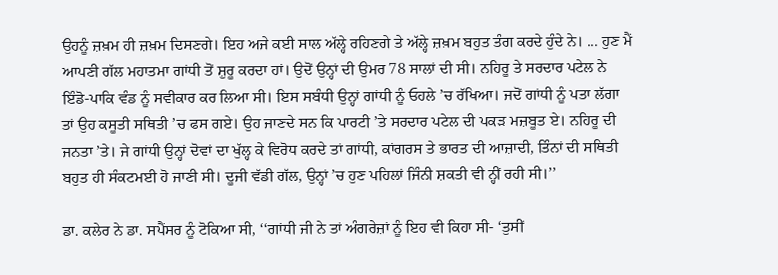ਉਹਨੂੰ ਜ਼ਖ਼ਮ ਹੀ ਜ਼ਖ਼ਮ ਦਿਸਣਗੇ। ਇਹ ਅਜੇ ਕਈ ਸਾਲ ਅੱਲ੍ਹੇ ਰਹਿਣਗੇ ਤੇ ਅੱਲ੍ਹੇ ਜ਼ਖ਼ਮ ਬਹੁਤ ਤੰਗ ਕਰਦੇ ਹੁੰਦੇ ਨੇ। ... ਹੁਣ ਮੈਂ ਆਪਣੀ ਗੱਲ ਮਹਾਤਮਾ ਗਾਂਧੀ ਤੋਂ ਸ਼ੁਰੂ ਕਰਦਾ ਹਾਂ। ਉਦੋਂ ਉਨ੍ਹਾਂ ਦੀ ਉਮਰ 78 ਸਾਲਾਂ ਦੀ ਸੀ। ਨਹਿਰੂ ਤੇ ਸਰਦਾਰ ਪਟੇਲ ਨੇ ਇੰਡੋ-ਪਾਕਿ ਵੰਡ ਨੂੰ ਸਵੀਕਾਰ ਕਰ ਲਿਆ ਸੀ। ਇਸ ਸਬੰਧੀ ਉਨ੍ਹਾਂ ਗਾਂਧੀ ਨੂੰ ਓਹਲੇ ’ਚ ਰੱਖਿਆ। ਜਦੋਂ ਗਾਂਧੀ ਨੂੰ ਪਤਾ ਲੱਗਾ ਤਾਂ ਉਹ ਕਸੂਤੀ ਸਥਿਤੀ ’ਚ ਫਸ ਗਏ। ਉਹ ਜਾਣਦੇ ਸਨ ਕਿ ਪਾਰਟੀ ’ਤੇ ਸਰਦਾਰ ਪਟੇਲ ਦੀ ਪਕੜ ਮਜ਼ਬੂਤ ਏ। ਨਹਿਰੂ ਦੀ ਜਨਤਾ ’ਤੇ। ਜੇ ਗਾਂਧੀ ਉਨ੍ਹਾਂ ਦੋਵਾਂ ਦਾ ਖੁੱਲ੍ਹ ਕੇ ਵਿਰੋਧ ਕਰਦੇ ਤਾਂ ਗਾਂਧੀ, ਕਾਂਗਰਸ ਤੇ ਭਾਰਤ ਦੀ ਆਜ਼ਾਦੀ, ਤਿੰਨਾਂ ਦੀ ਸਥਿਤੀ ਬਹੁਤ ਹੀ ਸੰਕਟਮਈ ਹੋ ਜਾਣੀ ਸੀ। ਦੂਜੀ ਵੱਡੀ ਗੱਲ, ਉਨ੍ਹਾਂ ’ਚ ਹੁਣ ਪਹਿਲਾਂ ਜਿੰਨੀ ਸ਼ਕਤੀ ਵੀ ਨ੍ਹੀਂ ਰਹੀ ਸੀ।’’

ਡਾ. ਕਲੇਰ ਨੇ ਡਾ. ਸਪੈਂਸਰ ਨੂੰ ਟੋਕਿਆ ਸੀ, ‘‘ਗਾਂਧੀ ਜੀ ਨੇ ਤਾਂ ਅੰਗਰੇਜ਼ਾਂ ਨੂੰ ਇਹ ਵੀ ਕਿਹਾ ਸੀ- ‘ਤੁਸੀਂ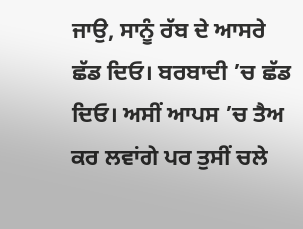ਜਾਉ, ਸਾਨੂੰ ਰੱਬ ਦੇ ਆਸਰੇ ਛੱਡ ਦਿਓ। ਬਰਬਾਦੀ ’ਚ ਛੱਡ ਦਿਓ। ਅਸੀਂ ਆਪਸ ’ਚ ਤੈਅ ਕਰ ਲਵਾਂਗੇ ਪਰ ਤੁਸੀਂ ਚਲੇ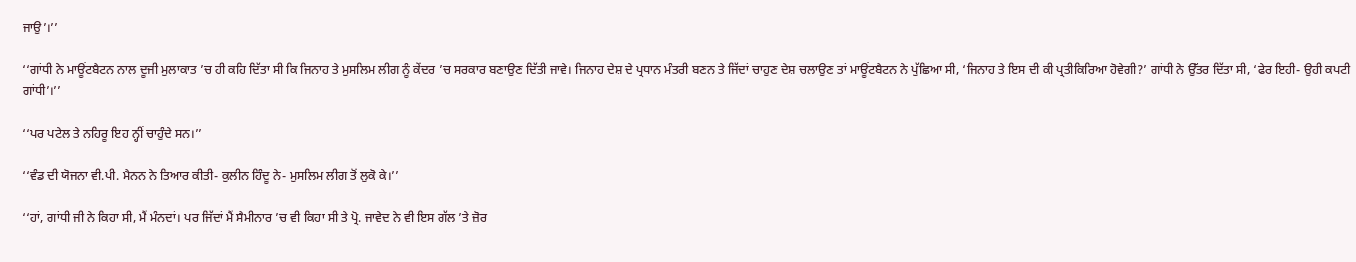ਜਾਉ’।’’

‘‘ਗਾਂਧੀ ਨੇ ਮਾਊਂਟਬੈਟਨ ਨਾਲ ਦੂਜੀ ਮੁਲਾਕਾਤ ’ਚ ਹੀ ਕਹਿ ਦਿੱਤਾ ਸੀ ਕਿ ਜਿਨਾਹ ਤੇ ਮੁਸਲਿਮ ਲੀਗ ਨੂੰ ਕੇਂਦਰ ’ਚ ਸਰਕਾਰ ਬਣਾਉਣ ਦਿੱਤੀ ਜਾਵੇ। ਜਿਨਾਹ ਦੇਸ਼ ਦੇ ਪ੍ਰਧਾਨ ਮੰਤਰੀ ਬਣਨ ਤੇ ਜਿੱਦਾਂ ਚਾਹੁਣ ਦੇਸ਼ ਚਲਾਉਣ ਤਾਂ ਮਾਊਂਟਬੈਟਨ ਨੇ ਪੁੱਛਿਆ ਸੀ, ‘ਜਿਨਾਹ ਤੇ ਇਸ ਦੀ ਕੀ ਪ੍ਰਤੀਕਿਰਿਆ ਹੋਵੇਗੀ?’ ਗਾਂਧੀ ਨੇ ਉੱਤਰ ਦਿੱਤਾ ਸੀ, ‘ਫੇਰ ਇਹੀ- ਉਹੀ ਕਪਟੀ ਗਾਂਧੀ’।’’

‘‘ਪਰ ਪਟੇਲ ਤੇ ਨਹਿਰੂ ਇਹ ਨ੍ਹੀਂ ਚਾਹੁੰਦੇ ਸਨ।’’

‘‘ਵੰਡ ਦੀ ਯੋਜਨਾ ਵੀ.ਪੀ. ਮੈਨਨ ਨੇ ਤਿਆਰ ਕੀਤੀ- ਕੁਲੀਨ ਹਿੰਦੂ ਨੇ- ਮੁਸਲਿਮ ਲੀਗ ਤੋਂ ਲੁਕੋ ਕੇ।’’

‘‘ਹਾਂ, ਗਾਂਧੀ ਜੀ ਨੇ ਕਿਹਾ ਸੀ, ਮੈਂ ਮੰਨਦਾਂ। ਪਰ ਜਿੱਦਾਂ ਮੈਂ ਸੈਮੀਨਾਰ ’ਚ ਵੀ ਕਿਹਾ ਸੀ ਤੇ ਪ੍ਰੋ. ਜਾਵੇਦ ਨੇ ਵੀ ਇਸ ਗੱਲ ’ਤੇ ਜ਼ੋਰ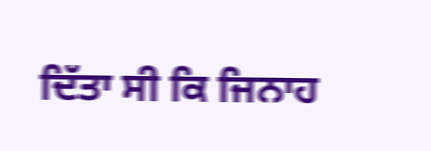ਦਿੱਤਾ ਸੀ ਕਿ ਜਿਨਾਹ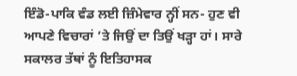ਇੰਡੋ-ਪਾਕਿ ਵੰਡ ਲਈ ਜ਼ਿੰਮੇਵਾਰ ਨ੍ਹੀਂ ਸਨ- ਹੁਣ ਵੀ ਆਪਣੇ ਵਿਚਾਰਾਂ ’ਤੇ ਜਿਉਂ ਦਾ ਤਿਉਂ ਖੜ੍ਹਾ ਹਾਂ। ਸਾਰੇ ਸਕਾਲਰ ਤੱਥਾਂ ਨੂੰ ਇਤਿਹਾਸਕ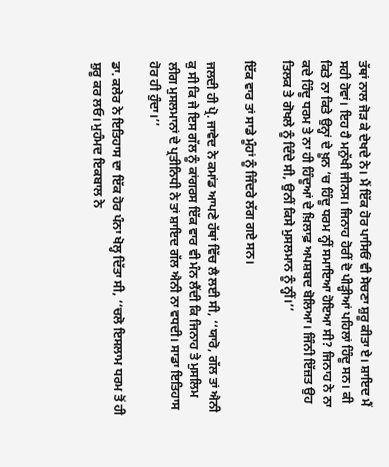ਤੱਥਾਂ ਨਾਲ ਜੋੜ ਕੇ ਦੇਖਦੇ ਨੇ। ਮੈਂ ਇੱਕ ਹੋਰ ਪਾਸਿਓਂ ਵੀ ਸੋਚਣਾ ਸ਼ੁਰੂ ਕੀਤਾ ਏ। ਸ਼ਾਇਦ ਮੈਂ ਸਹੀ ਹੋਵਾਂ। ਇਹ ਹੈ ਮਨੁੱਖੀ ਜੀਨਸ। ਜਿਨਾਹ ਹੋਰੀਂ ਦੋ ਪੀੜ੍ਹੀਆਂ ਪਹਿਲਾਂ ਹਿੰਦੂ ਸਨ। ਕੀ ਕਿਤੇ ਨਾ ਕਿਤੇ ਉਨ੍ਹਾਂ ਦੇ ਖ਼ੂਨ ’ਚ ਹਿੰਦੂ ਧਰਮ ਨ੍ਹੀਂ ਸਮਾਇਆ ਹੋਇਆ ਸੀ? ਜਿਨਾਹ ਨੇ ਨਾ ਕਦੇ ਹਿੰਦੂ ਧਰਮ ਤੇ ਨਾ ਹੀ ਹਿੰਦੂਆਂ ਦੇ ਖ਼ਿਲਾਫ਼ ਅਪਸ਼ਬਦ ਬੋਲਿਆ। ਜਿੰਨੀ ਇੱਜ਼ਤ ਉਹ ਤਿਲਕ ਤੇ ਗੋਖਲੇ ਨੂੰ ਦਿੰਦੇ ਸੀ, ਉਨੀਂ ਕਿਸੇ ਮੁਸਲਮਾਨ ਨੂੰ ਨ੍ਹੀਂ।’’

ਇੱਕ ਵਾਰ ਤਾਂ ਸਾਡੇ ਮੂੰਹਾਂ ਨੂੰ ਜਿੰਦਰੇ ਲੱਗ ਗਏ ਸਨ।

ਜਲਦੀ ਹੀ ਪ੍ਰੋ. ਜਾਵੇਦ ਨੇ ਕਮਾਂਡ ਆਪਣੇ ਹੱਥਾਂ ਵਿੱਚ ਲੈ ਲਈ ਸੀ, ‘‘ਯਾਰੋ, ਗੱਲ ਤਾਂ ਐਨੀ ਕੁ ਸੀ ਕਿ ਜੇ ਇਸ ਗੱਲ ਨੂੰ ਕਾਂਗਰਸ ਇੱਕ ਵਾਰ ਵੀ ਮੰਨ ਲੈਂਦੀ ਕਿ ਜਿਨਾਹ ਤੇ ਮੁਸਲਿਮ ਲੀਗ ਮੁਸਲਮਾਨਾਂ ਦੇ ਪ੍ਰਤੀਨਿਧੀ ਨੇ ਤਾਂ ਸ਼ਾਇਦ ਗੱਲ ਐਨੀ ਨਾ ਵਧਦੀ। ਸਾਡਾ ਇਤਿਹਾਸ ਹੋਰ ਹੀ ਹੁੰਦਾ।’’

ਡਾ. ਕਲੇਰ ਨੇ ਇਤਿਹਾਸ ਦਾ ਇੱਕ ਹੋਰ ਪੰਨਾ ਖੋਲ੍ਹ ਦਿੱਤਾ ਸੀ, ‘‘ਚਲੋ ਇਸਲਾਮ ਧਰਮ ਤੋਂ ਹੀ ਸ਼ੁਰੂ ਕਰ ਲਓ। ਮੁਹੰਮਦ ਇਕਬਾਲ ਨੇ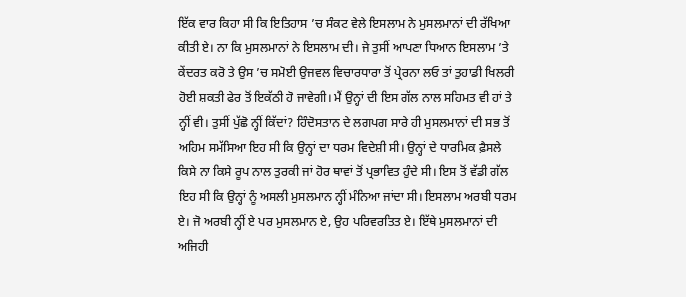ਇੱਕ ਵਾਰ ਕਿਹਾ ਸੀ ਕਿ ਇਤਿਹਾਸ ’ਚ ਸੰਕਟ ਵੇਲੇ ਇਸਲਾਮ ਨੇ ਮੁਸਲਮਾਨਾਂ ਦੀ ਰੱਖਿਆ ਕੀਤੀ ਏ। ਨਾ ਕਿ ਮੁਸਲਮਾਨਾਂ ਨੇ ਇਸਲਾਮ ਦੀ। ਜੇ ਤੁਸੀਂ ਆਪਣਾ ਧਿਆਨ ਇਸਲਾਮ ’ਤੇ ਕੇਂਦਰਤ ਕਰੋ ਤੇ ਉਸ ’ਚ ਸਮੋਈ ਉਜਵਲ ਵਿਚਾਰਧਾਰਾ ਤੋਂ ਪ੍ਰੇਰਨਾ ਲਓ ਤਾਂ ਤੁਹਾਡੀ ਖਿਲਰੀ ਹੋਈ ਸ਼ਕਤੀ ਫੇਰ ਤੋਂ ਇਕੱਠੀ ਹੋ ਜਾਵੇਗੀ। ਮੈਂ ਉਨ੍ਹਾਂ ਦੀ ਇਸ ਗੱਲ ਨਾਲ ਸਹਿਮਤ ਵੀ ਹਾਂ ਤੇ ਨ੍ਹੀਂ ਵੀ। ਤੁਸੀਂ ਪੁੱਛੋ ਨ੍ਹੀਂ ਕਿੱਦਾਂ? ਹਿੰਦੋਸਤਾਨ ਦੇ ਲਗਪਗ ਸਾਰੇ ਹੀ ਮੁਸਲਮਾਨਾਂ ਦੀ ਸਭ ਤੋਂ ਅਹਿਮ ਸਮੱਸਿਆ ਇਹ ਸੀ ਕਿ ਉਨ੍ਹਾਂ ਦਾ ਧਰਮ ਵਿਦੇਸ਼ੀ ਸੀ। ਉਨ੍ਹਾਂ ਦੇ ਧਾਰਮਿਕ ਫ਼ੈਸਲੇ ਕਿਸੇ ਨਾ ਕਿਸੇ ਰੂਪ ਨਾਲ ਤੁਰਕੀ ਜਾਂ ਹੋਰ ਥਾਵਾਂ ਤੋਂ ਪ੍ਰਭਾਵਿਤ ਹੁੰਦੇ ਸੀ। ਇਸ ਤੋਂ ਵੱਡੀ ਗੱਲ ਇਹ ਸੀ ਕਿ ਉਨ੍ਹਾਂ ਨੂੰ ਅਸਲੀ ਮੁਸਲਮਾਨ ਨ੍ਹੀਂ ਮੰਨਿਆ ਜਾਂਦਾ ਸੀ। ਇਸਲਾਮ ਅਰਬੀ ਧਰਮ ਏ। ਜੋ ਅਰਬੀ ਨ੍ਹੀਂ ਏ ਪਰ ਮੁਸਲਮਾਨ ਏ, ਉਹ ਪਰਿਵਰਤਿਤ ਏ। ਇੱਥੇ ਮੁਸਲਮਾਨਾਂ ਦੀ ਅਜਿਹੀ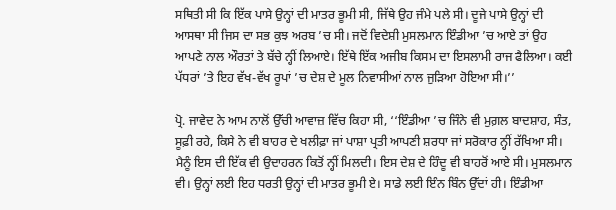ਸਥਿਤੀ ਸੀ ਕਿ ਇੱਕ ਪਾਸੇ ਉਨ੍ਹਾਂ ਦੀ ਮਾਤਰ ਭੂਮੀ ਸੀ, ਜਿੱਥੇ ਉਹ ਜੰਮੇ ਪਲੇ ਸੀ। ਦੂਜੇ ਪਾਸੇ ਉਨ੍ਹਾਂ ਦੀ ਆਸਥਾ ਸੀ ਜਿਸ ਦਾ ਸਭ ਕੁਝ ਅਰਬ ’ਚ ਸੀ। ਜਦੋਂ ਵਿਦੇਸ਼ੀ ਮੁਸਲਮਾਨ ਇੰਡੀਆ ’ਚ ਆਏ ਤਾਂ ਉਹ ਆਪਣੇ ਨਾਲ ਔਰਤਾਂ ਤੇ ਬੱਚੇ ਨ੍ਹੀਂ ਲਿਆਏ। ਇੱਥੇ ਇੱਕ ਅਜੀਬ ਕਿਸਮ ਦਾ ਇਸਲਾਮੀ ਰਾਜ ਫੈਲਿਆ। ਕਈ ਪੱਧਰਾਂ ’ਤੇ ਇਹ ਵੱਖ-ਵੱਖ ਰੂਪਾਂ ’ਚ ਦੇਸ਼ ਦੇ ਮੂਲ ਨਿਵਾਸੀਆਂ ਨਾਲ ਜੁੜਿਆ ਹੋਇਆ ਸੀ।’’

ਪ੍ਰੋ. ਜਾਵੇਦ ਨੇ ਆਮ ਨਾਲੋਂ ਉੱਚੀ ਆਵਾਜ਼ ਵਿੱਚ ਕਿਹਾ ਸੀ, ‘‘ਇੰਡੀਆ ’ਚ ਜਿੰਨੇ ਵੀ ਮੁਗ਼ਲ ਬਾਦਸ਼ਾਹ, ਸੰਤ, ਸੂਫ਼ੀ ਰਹੇ, ਕਿਸੇ ਨੇ ਵੀ ਬਾਹਰ ਦੇ ਖਲੀਫ਼ਾ ਜਾਂ ਪਾਸ਼ਾ ਪ੍ਰਤੀ ਆਪਣੀ ਸ਼ਰਧਾ ਜਾਂ ਸਰੋਕਾਰ ਨ੍ਹੀਂ ਰੱਖਿਆ ਸੀ। ਮੈਨੂੰ ਇਸ ਦੀ ਇੱਕ ਵੀ ਉਦਾਹਰਨ ਕਿਤੋਂ ਨ੍ਹੀਂ ਮਿਲਦੀ। ਇਸ ਦੇਸ਼ ਦੇ ਹਿੰਦੂ ਵੀ ਬਾਹਰੋਂ ਆਏ ਸੀ। ਮੁਸਲਮਾਨ ਵੀ। ਉਨ੍ਹਾਂ ਲਈ ਇਹ ਧਰਤੀ ਉਨ੍ਹਾਂ ਦੀ ਮਾਤਰ ਭੂਮੀ ਏ। ਸਾਡੇ ਲਈ ਇੰਨ ਬਿੰਨ ਉੱਦਾਂ ਹੀ। ਇੰਡੀਆ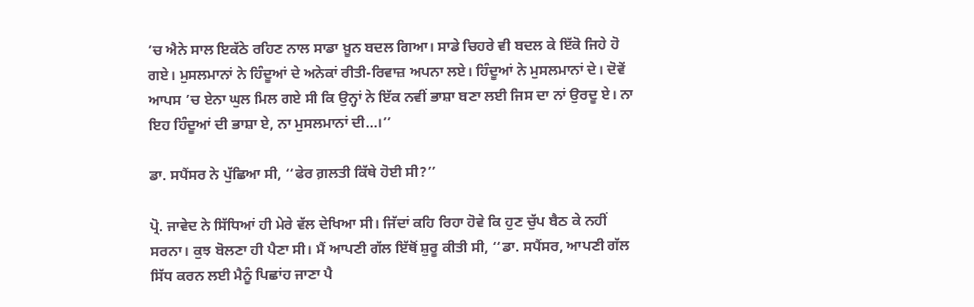’ਚ ਐਨੇ ਸਾਲ ਇਕੱਠੇ ਰਹਿਣ ਨਾਲ ਸਾਡਾ ਖ਼ੂਨ ਬਦਲ ਗਿਆ। ਸਾਡੇ ਚਿਹਰੇ ਵੀ ਬਦਲ ਕੇ ਇੱਕੋ ਜਿਹੇ ਹੋ ਗਏ। ਮੁਸਲਮਾਨਾਂ ਨੇ ਹਿੰਦੂਆਂ ਦੇ ਅਨੇਕਾਂ ਰੀਤੀ-ਰਿਵਾਜ਼ ਅਪਨਾ ਲਏ। ਹਿੰਦੂਆਂ ਨੇ ਮੁਸਲਮਾਨਾਂ ਦੇ। ਦੋਵੇਂ ਆਪਸ ’ਚ ਏਨਾ ਘੁਲ ਮਿਲ ਗਏ ਸੀ ਕਿ ਉਨ੍ਹਾਂ ਨੇ ਇੱਕ ਨਵੀਂ ਭਾਸ਼ਾ ਬਣਾ ਲਈ ਜਿਸ ਦਾ ਨਾਂ ਉਰਦੂ ਏ। ਨਾ ਇਹ ਹਿੰਦੂਆਂ ਦੀ ਭਾਸ਼ਾ ਏ, ਨਾ ਮੁਸਲਮਾਨਾਂ ਦੀ...।’’

ਡਾ. ਸਪੈਂਸਰ ਨੇ ਪੁੱਛਿਆ ਸੀ, ‘‘ਫੇਰ ਗ਼ਲਤੀ ਕਿੱਥੇ ਹੋਈ ਸੀ?’’

ਪ੍ਰੋ. ਜਾਵੇਦ ਨੇ ਸਿੱਧਿਆਂ ਹੀ ਮੇਰੇ ਵੱਲ ਦੇਖਿਆ ਸੀ। ਜਿੱਦਾਂ ਕਹਿ ਰਿਹਾ ਹੋਵੇ ਕਿ ਹੁਣ ਚੁੱਪ ਬੈਠ ਕੇ ਨਹੀਂ ਸਰਨਾ। ਕੁਝ ਬੋਲਣਾ ਹੀ ਪੈਣਾ ਸੀ। ਮੈਂ ਆਪਣੀ ਗੱਲ ਇੱਥੋਂ ਸ਼ੁਰੂ ਕੀਤੀ ਸੀ, ‘‘ਡਾ. ਸਪੈਂਸਰ, ਆਪਣੀ ਗੱਲ ਸਿੱਧ ਕਰਨ ਲਈ ਮੈਨੂੰ ਪਿਛਾਂਹ ਜਾਣਾ ਪੈ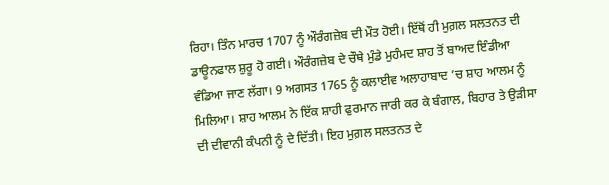ਰਿਹਾ। ਤਿੰਨ ਮਾਰਚ 1707 ਨੂੰ ਔਰੰਗਜ਼ੇਬ ਦੀ ਮੌਤ ਹੋਈ। ਇੱਥੋਂ ਹੀ ਮੁਗ਼ਲ ਸਲਤਨਤ ਦੀ ਡਾਊਨਫਾਲ ਸ਼ੁਰੂ ਹੋ ਗਈ। ਔਰੰਗਜ਼ੇਬ ਦੇ ਚੌਥੇ ਮੁੰਡੇ ਮੁਹੰਮਦ ਸ਼ਾਹ ਤੋਂ ਬਾਅਦ ਇੰਡੀਆ ਵੰਡਿਆ ਜਾਣ ਲੱਗਾ। 9 ਅਗਸਤ 1765 ਨੂੰ ਕਲਾਈਵ ਅਲਾਹਾਬਾਦ ’ਚ ਸ਼ਾਹ ਆਲਮ ਨੂੰ ਮਿਲਿਆ। ਸ਼ਾਹ ਆਲਮ ਨੇ ਇੱਕ ਸ਼ਾਹੀ ਫੁਰਮਾਨ ਜਾਰੀ ਕਰ ਕੇ ਬੰਗਾਲ, ਬਿਹਾਰ ਤੇ ਉੜੀਸਾ ਦੀ ਦੀਵਾਨੀ ਕੰਪਨੀ ਨੂੰ ਦੇ ਦਿੱਤੀ। ਇਹ ਮੁਗ਼ਲ ਸਲਤਨਤ ਦੇ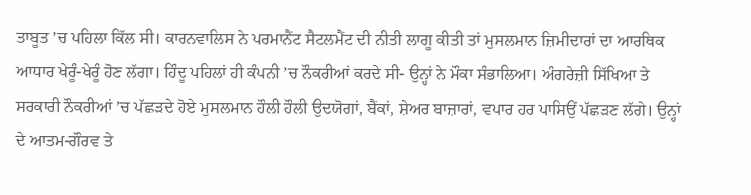ਤਾਬੂਤ ’ਚ ਪਹਿਲਾ ਕਿੱਲ ਸੀ। ਕਾਰਨਵਾਲਿਸ ਨੇ ਪਰਮਾਨੈਂਟ ਸੈਟਲਮੈਂਟ ਦੀ ਨੀਤੀ ਲਾਗੂ ਕੀਤੀ ਤਾਂ ਮੁਸਲਮਾਨ ਜ਼ਿਮੀਦਾਰਾਂ ਦਾ ਆਰਥਿਕ ਆਧਾਰ ਖੇਰੂੰ-ਖੇਰੂੰ ਹੋਣ ਲੱਗਾ। ਹਿੰਦੂ ਪਹਿਲਾਂ ਹੀ ਕੰਪਨੀ ’ਚ ਨੌਕਰੀਆਂ ਕਰਦੇ ਸੀ- ਉਨ੍ਹਾਂ ਨੇ ਮੌਕਾ ਸੰਭਾਲਿਆ। ਅੰਗਰੇਜ਼ੀ ਸਿੱਖਿਆ ਤੇ ਸਰਕਾਰੀ ਨੌਕਰੀਆਂ ’ਚ ਪੱਛੜਦੇ ਹੋਏ ਮੁਸਲਮਾਨ ਹੌਲੀ ਹੌਲੀ ਉਦਯੋਗਾਂ, ਬੈਂਕਾਂ, ਸ਼ੇਅਰ ਬਾਜ਼ਾਰਾਂ, ਵਪਾਰ ਹਰ ਪਾਸਿਉਂ ਪੱਛੜਣ ਲੱਗੇ। ਉਨ੍ਹਾਂ ਦੇ ਆਤਮ-ਗੌਰਵ ਤੇ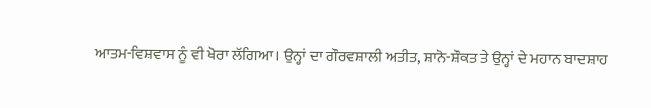ਆਤਮ-ਵਿਸ਼ਵਾਸ ਨੂੰ ਵੀ ਖੋਰਾ ਲੱਗਿਆ। ਉਨ੍ਹਾਂ ਦਾ ਗੌਰਵਸ਼ਾਲੀ ਅਤੀਤ, ਸ਼ਾਨੋ-ਸ਼ੌਕਤ ਤੇ ਉਨ੍ਹਾਂ ਦੇ ਮਹਾਨ ਬਾਦਸ਼ਾਹ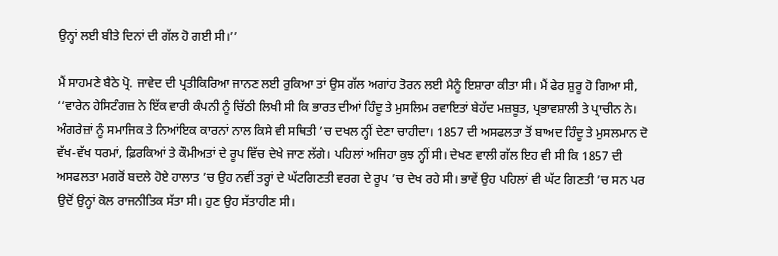ਉਨ੍ਹਾਂ ਲਈ ਬੀਤੇ ਦਿਨਾਂ ਦੀ ਗੱਲ ਹੋ ਗਈ ਸੀ।’’

ਮੈਂ ਸਾਹਮਣੇ ਬੈਠੇ ਪ੍ਰੋ. ਜਾਵੇਦ ਦੀ ਪ੍ਰਤੀਕਿਰਿਆ ਜਾਨਣ ਲਈ ਰੁਕਿਆ ਤਾਂ ਉਸ ਗੱਲ ਅਗਾਂਹ ਤੋਰਨ ਲਈ ਮੈਨੂੰ ਇਸ਼ਾਰਾ ਕੀਤਾ ਸੀ। ਮੈਂ ਫੇਰ ਸ਼ੁਰੂ ਹੋ ਗਿਆ ਸੀ, ‘‘ਵਾਰੇਨ ਹੇਸਿਟੰਗਜ਼ ਨੇ ਇੱਕ ਵਾਰੀ ਕੰਪਨੀ ਨੂੰ ਚਿੱਠੀ ਲਿਖੀ ਸੀ ਕਿ ਭਾਰਤ ਦੀਆਂ ਹਿੰਦੂ ਤੇ ਮੁਸਲਿਮ ਰਵਾਇਤਾਂ ਬੇਹੱਦ ਮਜ਼ਬੂਤ, ਪ੍ਰਭਾਵਸ਼ਾਲੀ ਤੇ ਪ੍ਰਾਚੀਨ ਨੇ। ਅੰਗਰੇਜ਼ਾਂ ਨੂੰ ਸਮਾਜਿਕ ਤੇ ਨਿਆਂਇਕ ਕਾਰਨਾਂ ਨਾਲ ਕਿਸੇ ਵੀ ਸਥਿਤੀ ’ਚ ਦਖਲ ਨ੍ਹੀਂ ਦੇਣਾ ਚਾਹੀਦਾ। 1857 ਦੀ ਅਸਫਲਤਾ ਤੋਂ ਬਾਅਦ ਹਿੰਦੂ ਤੇ ਮੁਸਲਮਾਨ ਦੋ ਵੱਖ-ਵੱਖ ਧਰਮਾਂ, ਫ਼ਿਰਕਿਆਂ ਤੇ ਕੌਮੀਅਤਾਂ ਦੇ ਰੂਪ ਵਿੱਚ ਦੇਖੇ ਜਾਣ ਲੱਗੇ। ਪਹਿਲਾਂ ਅਜਿਹਾ ਕੁਝ ਨ੍ਹੀਂ ਸੀ। ਦੇਖਣ ਵਾਲੀ ਗੱਲ ਇਹ ਵੀ ਸੀ ਕਿ 1857 ਦੀ ਅਸਫਲਤਾ ਮਗਰੋਂ ਬਦਲੇ ਹੋਏ ਹਾਲਾਤ ’ਚ ਉਹ ਨਵੀਂ ਤਰ੍ਹਾਂ ਦੇ ਘੱਟਗਿਣਤੀ ਵਰਗ ਦੇ ਰੂਪ ’ਚ ਦੇਖ ਰਹੇ ਸੀ। ਭਾਵੇਂ ਉਹ ਪਹਿਲਾਂ ਵੀ ਘੱਟ ਗਿਣਤੀ ’ਚ ਸਨ ਪਰ ਉਦੋਂ ਉਨ੍ਹਾਂ ਕੋਲ ਰਾਜਨੀਤਿਕ ਸੱਤਾ ਸੀ। ਹੁਣ ਉਹ ਸੱਤਾਹੀਣ ਸੀ।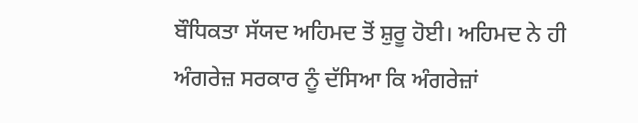ਬੌਧਿਕਤਾ ਸੱਯਦ ਅਹਿਮਦ ਤੋਂ ਸ਼ੁਰੂ ਹੋਈ। ਅਹਿਮਦ ਨੇ ਹੀ ਅੰਗਰੇਜ਼ ਸਰਕਾਰ ਨੂੰ ਦੱਸਿਆ ਕਿ ਅੰਗਰੇਜ਼ਾਂ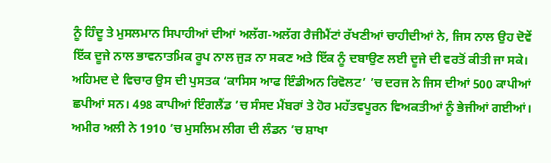ਨੂੰ ਹਿੰਦੂ ਤੇ ਮੁਸਲਮਾਨ ਸਿਪਾਹੀਆਂ ਦੀਆਂ ਅਲੱਗ-ਅਲੱਗ ਰੈਜੀਮੈਂਟਾਂ ਰੱਖਣੀਆਂ ਚਾਹੀਦੀਆਂ ਨੇ, ਜਿਸ ਨਾਲ ਉਹ ਦੋਵੇਂ ਇੱਕ ਦੂਜੇ ਨਾਲ ਭਾਵਨਾਤਮਿਕ ਰੂਪ ਨਾਲ ਜੁੜ ਨਾ ਸਕਣ ਅਤੇ ਇੱਕ ਨੂੰ ਦਬਾਉਣ ਲਈ ਦੂਜੇ ਦੀ ਵਰਤੋਂ ਕੀਤੀ ਜਾ ਸਕੇ। ਅਹਿਮਦ ਦੇ ਵਿਚਾਰ ਉਸ ਦੀ ਪੁਸਤਕ ‘ਕਾਸਿਸ ਆਫ ਇੰਡੀਅਨ ਰਿਵੋਲਟ’ ’ਚ ਦਰਜ ਨੇ ਜਿਸ ਦੀਆਂ 500 ਕਾਪੀਆਂ ਛਪੀਆਂ ਸਨ। 498 ਕਾਪੀਆਂ ਇੰਗਲੈਂਡ ’ਚ ਸੰਸਦ ਮੈਂਬਰਾਂ ਤੇ ਹੋਰ ਮਹੱਤਵਪੂਰਨ ਵਿਅਕਤੀਆਂ ਨੂੰ ਭੇਜੀਆਂ ਗਈਆਂ। ਅਮੀਰ ਅਲੀ ਨੇ 1910 ’ਚ ਮੁਸਲਿਮ ਲੀਗ ਦੀ ਲੰਡਨ ’ਚ ਸ਼ਾਖਾ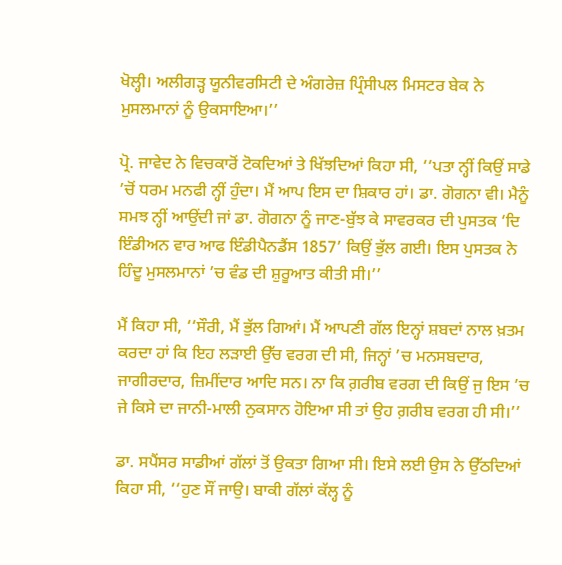ਖੋਲ੍ਹੀ। ਅਲੀਗੜ੍ਹ ਯੂਨੀਵਰਸਿਟੀ ਦੇ ਅੰਗਰੇਜ਼ ਪ੍ਰਿੰਸੀਪਲ ਮਿਸਟਰ ਬੇਕ ਨੇ ਮੁਸਲਮਾਨਾਂ ਨੂੰ ਉਕਸਾਇਆ।’’

ਪ੍ਰੋ. ਜਾਵੇਦ ਨੇ ਵਿਚਕਾਰੋਂ ਟੋਕਦਿਆਂ ਤੇ ਖਿੱਝਦਿਆਂ ਕਿਹਾ ਸੀ, ‘‘ਪਤਾ ਨ੍ਹੀਂ ਕਿਉਂ ਸਾਡੇ ’ਚੋਂ ਧਰਮ ਮਨਫੀ ਨ੍ਹੀਂ ਹੁੰਦਾ। ਮੈਂ ਆਪ ਇਸ ਦਾ ਸ਼ਿਕਾਰ ਹਾਂ। ਡਾ. ਗੋਗਨਾ ਵੀ। ਮੈਨੂੰ ਸਮਝ ਨ੍ਹੀਂ ਆਉਂਦੀ ਜਾਂ ਡਾ. ਗੋਗਨਾ ਨੂੰ ਜਾਣ-ਬੁੱਝ ਕੇ ਸਾਵਰਕਰ ਦੀ ਪੁਸਤਕ ‘ਦਿ ਇੰਡੀਅਨ ਵਾਰ ਆਫ ਇੰਡੀਪੈਨਡੈਂਸ 1857’ ਕਿਉਂ ਭੁੱਲ ਗਈ। ਇਸ ਪੁਸਤਕ ਨੇ ਹਿੰਦੂ ਮੁਸਲਮਾਨਾਂ ’ਚ ਵੰਡ ਦੀ ਸ਼ੁਰੂਆਤ ਕੀਤੀ ਸੀ।’’

ਮੈਂ ਕਿਹਾ ਸੀ, ‘‘ਸੌਰੀ, ਮੈਂ ਭੁੱਲ ਗਿਆਂ। ਮੈਂ ਆਪਣੀ ਗੱਲ ਇਨ੍ਹਾਂ ਸ਼ਬਦਾਂ ਨਾਲ ਖ਼ਤਮ ਕਰਦਾ ਹਾਂ ਕਿ ਇਹ ਲੜਾਈ ਉੱਚ ਵਰਗ ਦੀ ਸੀ, ਜਿਨ੍ਹਾਂ ’ਚ ਮਨਸਬਦਾਰ, ਜਾਗੀਰਦਾਰ, ਜ਼ਿਮੀਂਦਾਰ ਆਦਿ ਸਨ। ਨਾ ਕਿ ਗ਼ਰੀਬ ਵਰਗ ਦੀ ਕਿਉਂ ਜੁ ਇਸ ’ਚ ਜੇ ਕਿਸੇ ਦਾ ਜਾਨੀ-ਮਾਲੀ ਨੁਕਸਾਨ ਹੋਇਆ ਸੀ ਤਾਂ ਉਹ ਗ਼ਰੀਬ ਵਰਗ ਹੀ ਸੀ।’’

ਡਾ. ਸਪੈਂਸਰ ਸਾਡੀਆਂ ਗੱਲਾਂ ਤੋਂ ਉਕਤਾ ਗਿਆ ਸੀ। ਇਸੇ ਲਈ ਉਸ ਨੇ ਉੱਠਦਿਆਂ ਕਿਹਾ ਸੀ, ‘‘ਹੁਣ ਸੌਂ ਜਾਉ। ਬਾਕੀ ਗੱਲਾਂ ਕੱਲ੍ਹ ਨੂੰ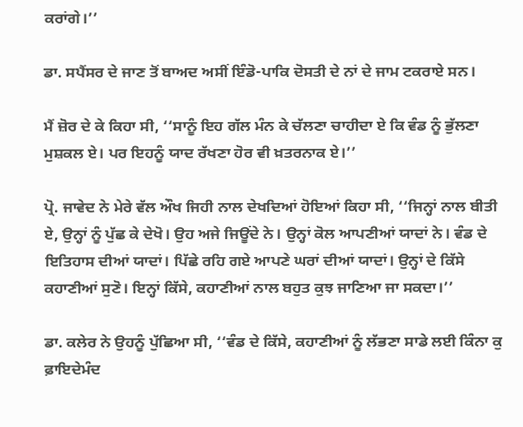ਕਰਾਂਗੇ।’’

ਡਾ. ਸਪੈਂਸਰ ਦੇ ਜਾਣ ਤੋਂ ਬਾਅਦ ਅਸੀਂ ਇੰਡੋ-ਪਾਕਿ ਦੋਸਤੀ ਦੇ ਨਾਂ ਦੇ ਜਾਮ ਟਕਰਾਏ ਸਨ।

ਮੈਂ ਜ਼ੋਰ ਦੇ ਕੇ ਕਿਹਾ ਸੀ, ‘‘ਸਾਨੂੰ ਇਹ ਗੱਲ ਮੰਨ ਕੇ ਚੱਲਣਾ ਚਾਹੀਦਾ ਏ ਕਿ ਵੰਡ ਨੂੰ ਭੁੱਲਣਾ ਮੁਸ਼ਕਲ ਏ। ਪਰ ਇਹਨੂੰ ਯਾਦ ਰੱਖਣਾ ਹੋਰ ਵੀ ਖ਼ਤਰਨਾਕ ਏ।’’

ਪ੍ਰੋ. ਜਾਵੇਦ ਨੇ ਮੇਰੇ ਵੱਲ ਔਖ ਜਿਹੀ ਨਾਲ ਦੇਖਦਿਆਂ ਹੋਇਆਂ ਕਿਹਾ ਸੀ, ‘‘ਜਿਨ੍ਹਾਂ ਨਾਲ ਬੀਤੀ ਏ, ਉਨ੍ਹਾਂ ਨੂੰ ਪੁੱਛ ਕੇ ਦੇਖੋ। ਉਹ ਅਜੇ ਜਿਊਂਦੇ ਨੇ। ਉਨ੍ਹਾਂ ਕੋਲ ਆਪਣੀਆਂ ਯਾਦਾਂ ਨੇ। ਵੰਡ ਦੇ ਇਤਿਹਾਸ ਦੀਆਂ ਯਾਦਾਂ। ਪਿੱਛੇ ਰਹਿ ਗਏ ਆਪਣੇ ਘਰਾਂ ਦੀਆਂ ਯਾਦਾਂ। ਉਨ੍ਹਾਂ ਦੇ ਕਿੱਸੇ ਕਹਾਣੀਆਂ ਸੁਣੋ। ਇਨ੍ਹਾਂ ਕਿੱਸੇ, ਕਹਾਣੀਆਂ ਨਾਲ ਬਹੁਤ ਕੁਝ ਜਾਣਿਆ ਜਾ ਸਕਦਾ।’’

ਡਾ. ਕਲੇਰ ਨੇ ਉਹਨੂੰ ਪੁੱਛਿਆ ਸੀ, ‘‘ਵੰਡ ਦੇ ਕਿੱਸੇ, ਕਹਾਣੀਆਂ ਨੂੰ ਲੱਭਣਾ ਸਾਡੇ ਲਈ ਕਿੰਨਾ ਕੁ ਫ਼ਾਇਦੇਮੰਦ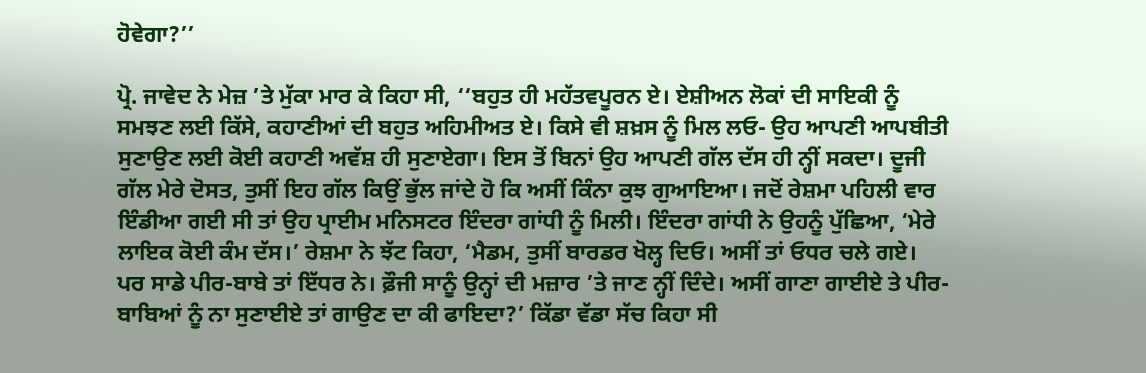ਹੋਵੇਗਾ?’’

ਪ੍ਰੋ. ਜਾਵੇਦ ਨੇ ਮੇਜ਼ ’ਤੇ ਮੁੱਕਾ ਮਾਰ ਕੇ ਕਿਹਾ ਸੀ, ‘‘ਬਹੁਤ ਹੀ ਮਹੱਤਵਪੂਰਨ ਏ। ਏਸ਼ੀਅਨ ਲੋਕਾਂ ਦੀ ਸਾਇਕੀ ਨੂੰ ਸਮਝਣ ਲਈ ਕਿੱਸੇ, ਕਹਾਣੀਆਂ ਦੀ ਬਹੁਤ ਅਹਿਮੀਅਤ ਏ। ਕਿਸੇ ਵੀ ਸ਼ਖ਼ਸ ਨੂੰ ਮਿਲ ਲਓ- ਉਹ ਆਪਣੀ ਆਪਬੀਤੀ ਸੁਣਾਉਣ ਲਈ ਕੋਈ ਕਹਾਣੀ ਅਵੱਸ਼ ਹੀ ਸੁਣਾਏਗਾ। ਇਸ ਤੋਂ ਬਿਨਾਂ ਉਹ ਆਪਣੀ ਗੱਲ ਦੱਸ ਹੀ ਨ੍ਹੀਂ ਸਕਦਾ। ਦੂਜੀ ਗੱਲ ਮੇਰੇ ਦੋਸਤ, ਤੁਸੀਂ ਇਹ ਗੱਲ ਕਿਉਂ ਭੁੱਲ ਜਾਂਦੇ ਹੋ ਕਿ ਅਸੀਂ ਕਿੰਨਾ ਕੁਝ ਗੁਆਇਆ। ਜਦੋਂ ਰੇਸ਼ਮਾ ਪਹਿਲੀ ਵਾਰ ਇੰਡੀਆ ਗਈ ਸੀ ਤਾਂ ਉਹ ਪ੍ਰਾਈਮ ਮਨਿਸਟਰ ਇੰਦਰਾ ਗਾਂਧੀ ਨੂੰ ਮਿਲੀ। ਇੰਦਰਾ ਗਾਂਧੀ ਨੇ ਉਹਨੂੰ ਪੁੱਛਿਆ, ‘ਮੇਰੇ ਲਾਇਕ ਕੋਈ ਕੰਮ ਦੱਸ।’ ਰੇਸ਼ਮਾ ਨੇ ਝੱਟ ਕਿਹਾ, ‘ਮੈਡਮ, ਤੁਸੀਂ ਬਾਰਡਰ ਖੋਲ੍ਹ ਦਿਓ। ਅਸੀਂ ਤਾਂ ਓਧਰ ਚਲੇ ਗਏ। ਪਰ ਸਾਡੇ ਪੀਰ-ਬਾਬੇ ਤਾਂ ਇੱਧਰ ਨੇ। ਫ਼ੌਜੀ ਸਾਨੂੰ ਉਨ੍ਹਾਂ ਦੀ ਮਜ਼ਾਰ ’ਤੇ ਜਾਣ ਨ੍ਹੀਂ ਦਿੰਦੇ। ਅਸੀਂ ਗਾਣਾ ਗਾਈਏ ਤੇ ਪੀਰ-ਬਾਬਿਆਂ ਨੂੰ ਨਾ ਸੁਣਾਈਏ ਤਾਂ ਗਾਉਣ ਦਾ ਕੀ ਫਾਇਦਾ?’ ਕਿੱਡਾ ਵੱਡਾ ਸੱਚ ਕਿਹਾ ਸੀ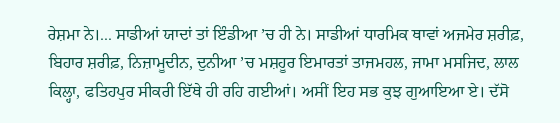ਰੇਸ਼ਮਾ ਨੇ।... ਸਾਡੀਆਂ ਯਾਦਾਂ ਤਾਂ ਇੰਡੀਆ ’ਚ ਹੀ ਨੇ। ਸਾਡੀਆਂ ਧਾਰਮਿਕ ਥਾਵਾਂ ਅਜਮੇਰ ਸ਼ਰੀਫ਼, ਬਿਹਾਰ ਸ਼ਰੀਫ਼, ਨਿਜ਼ਾਮੂਦੀਨ, ਦੁਨੀਆ ’ਚ ਮਸ਼ਹੂਰ ਇਮਾਰਤਾਂ ਤਾਜਮਹਲ, ਜਾਮਾ ਮਸਜਿਦ, ਲਾਲ ਕਿਲ੍ਹਾ, ਫਤਿਹਪੁਰ ਸੀਕਰੀ ਇੱਥੇ ਹੀ ਰਹਿ ਗਈਆਂ। ਅਸੀਂ ਇਹ ਸਭ ਕੁਝ ਗੁਆਇਆ ਏ। ਦੱਸੋ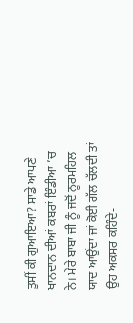ਤੁਸੀਂ ਕੀ ਗੁਆਇਆ? ਸਾਡੇ ਆਪਣੇ ਖਾਨਦਾਨ ਦੀਆਂ ਕਬਰਾਂ ਇੰਡੀਆ ’ਚ ਨੇ। ਮੇਰੇ ਬਾਬਾ ਜੀ ਨੂੰ ਜਦੋਂ ਨੂਰਮਹਿਲ ਯਾਦ ਆਉਂਦਾ ਜਾਂ ਕੋਈ ਗੱਲ ਚੱਲਦੀ ਤਾਂ ਉਹ ਅਕਸਰ ਕਹਿੰਦੇ-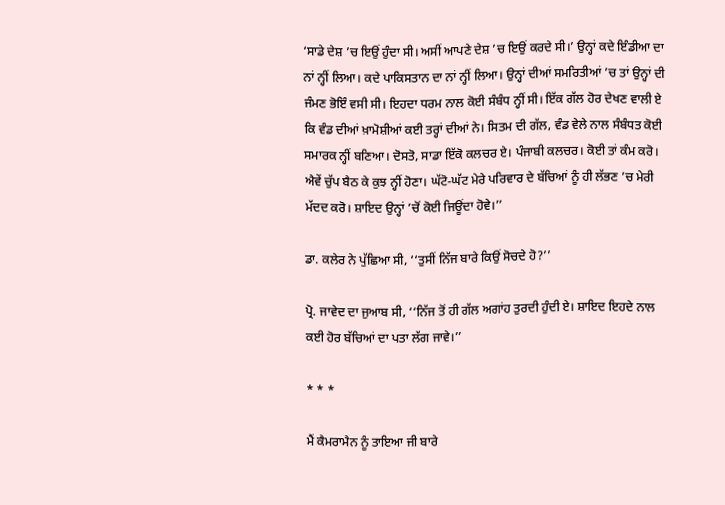‘ਸਾਡੇ ਦੇਸ਼ ’ਚ ਇਉਂ ਹੁੰਦਾ ਸੀ। ਅਸੀਂ ਆਪਣੇ ਦੇਸ਼ ’ਚ ਇਉਂ ਕਰਦੇ ਸੀ।’ ਉਨ੍ਹਾਂ ਕਦੇ ਇੰਡੀਆ ਦਾ ਨਾਂ ਨ੍ਹੀਂ ਲਿਆ। ਕਦੇ ਪਾਕਿਸਤਾਨ ਦਾ ਨਾਂ ਨ੍ਹੀਂ ਲਿਆ। ਉਨ੍ਹਾਂ ਦੀਆਂ ਸਮਰਿਤੀਆਂ ’ਚ ਤਾਂ ਉਨ੍ਹਾਂ ਦੀ ਜੰਮਣ ਭੋਇੰ ਵਸੀ ਸੀ। ਇਹਦਾ ਧਰਮ ਨਾਲ ਕੋਈ ਸੰਬੰਧ ਨ੍ਹੀਂ ਸੀ। ਇੱਕ ਗੱਲ ਹੋਰ ਦੇਖਣ ਵਾਲੀ ਏ ਕਿ ਵੰਡ ਦੀਆਂ ਖ਼ਾਮੋਸ਼ੀਆਂ ਕਈ ਤਰ੍ਹਾਂ ਦੀਆਂ ਨੇ। ਸਿਤਮ ਦੀ ਗੱਲ, ਵੰਡ ਵੇਲੇ ਨਾਲ ਸੰਬੰਧਤ ਕੋਈ ਸਮਾਰਕ ਨ੍ਹੀਂ ਬਣਿਆ। ਦੋਸਤੋ, ਸਾਡਾ ਇੱਕੋ ਕਲਚਰ ਏ। ਪੰਜਾਬੀ ਕਲਚਰ। ਕੋਈ ਤਾਂ ਕੰਮ ਕਰੋ। ਐਵੇਂ ਚੁੱਪ ਬੈਠ ਕੇ ਕੁਝ ਨ੍ਹੀਂ ਹੋਣਾ। ਘੱਟੋ-ਘੱਟ ਮੇਰੇ ਪਰਿਵਾਰ ਦੇ ਬੱਚਿਆਂ ਨੂੰ ਹੀ ਲੱਭਣ ’ਚ ਮੇਰੀ ਮੱਦਦ ਕਰੋ। ਸ਼ਾਇਦ ਉਨ੍ਹਾਂ ’ਚੋਂ ਕੋਈ ਜਿਊਂਦਾ ਹੋਵੇ।’’

ਡਾ. ਕਲੇਰ ਨੇ ਪੁੱਛਿਆ ਸੀ, ‘‘ਤੁਸੀਂ ਨਿੱਜ ਬਾਰੇ ਕਿਉਂ ਸੋਚਦੇ ਹੋ?’’

ਪ੍ਰੋ. ਜਾਵੇਦ ਦਾ ਜੁਆਬ ਸੀ, ‘‘ਨਿੱਜ ਤੋਂ ਹੀ ਗੱਲ ਅਗਾਂਹ ਤੁਰਦੀ ਹੁੰਦੀ ਏ। ਸ਼ਾਇਦ ਇਹਦੇ ਨਾਲ ਕਈ ਹੋਰ ਬੱਚਿਆਂ ਦਾ ਪਤਾ ਲੱਗ ਜਾਵੇ।’’

* * *

ਮੈਂ ਕੈਮਰਾਮੈਨ ਨੂੰ ਤਾਇਆ ਜੀ ਬਾਰੇ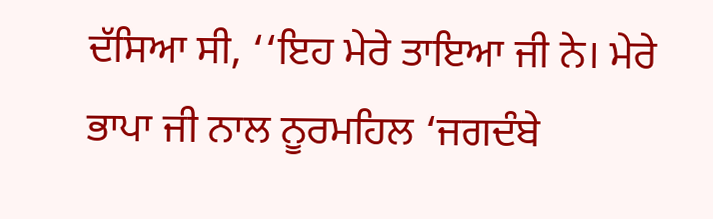ਦੱਸਿਆ ਸੀ, ‘‘ਇਹ ਮੇਰੇ ਤਾਇਆ ਜੀ ਨੇ। ਮੇਰੇ ਭਾਪਾ ਜੀ ਨਾਲ ਨੂਰਮਹਿਲ ‘ਜਗਦੰਬੇ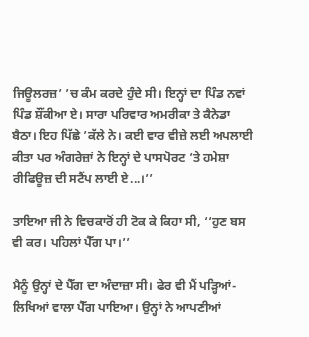ਜਿਊਲਰਜ਼’ ’ਚ ਕੰਮ ਕਰਦੇ ਹੁੰਦੇ ਸੀ। ਇਨ੍ਹਾਂ ਦਾ ਪਿੰਡ ਨਵਾਂ ਪਿੰਡ ਸ਼ੌਂਕੀਆ ਏ। ਸਾਰਾ ਪਰਿਵਾਰ ਅਮਰੀਕਾ ਤੇ ਕੈਨੇਡਾ ਬੈਠਾ। ਇਹ ਪਿੱਛੇ ’ਕੱਲੇ ਨੇ। ਕਈ ਵਾਰ ਵੀਜ਼ੇ ਲਈ ਅਪਲਾਈ ਕੀਤਾ ਪਰ ਅੰਗਰੇਜ਼ਾਂ ਨੇ ਇਨ੍ਹਾਂ ਦੇ ਪਾਸਪੋਰਟ ’ਤੇ ਹਮੇਸ਼ਾ ਰੀਫਿਊਜ਼ ਦੀ ਸਟੈਂਪ ਲਾਈ ਏ...।’’

ਤਾਇਆ ਜੀ ਨੇ ਵਿਚਕਾਰੋਂ ਹੀ ਟੋਕ ਕੇ ਕਿਹਾ ਸੀ, ‘‘ਹੁਣ ਬਸ ਵੀ ਕਰ। ਪਹਿਲਾਂ ਪੈੱਗ ਪਾ।’’

ਮੈਨੂੰ ਉਨ੍ਹਾਂ ਦੇ ਪੈੱਗ ਦਾ ਅੰਦਾਜ਼ਾ ਸੀ। ਫੇਰ ਵੀ ਮੈਂ ਪੜ੍ਹਿਆਂ-ਲਿਖਿਆਂ ਵਾਲਾ ਪੈੱਗ ਪਾਇਆ। ਉਨ੍ਹਾਂ ਨੇ ਆਪਣੀਆਂ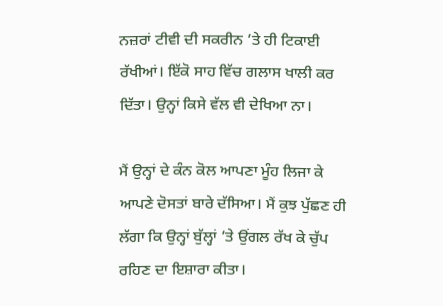ਨਜ਼ਰਾਂ ਟੀਵੀ ਦੀ ਸਕਰੀਨ ’ਤੇ ਹੀ ਟਿਕਾਈ ਰੱਖੀਆਂ। ਇੱਕੋ ਸਾਹ ਵਿੱਚ ਗਲਾਸ ਖਾਲੀ ਕਰ ਦਿੱਤਾ। ਉਨ੍ਹਾਂ ਕਿਸੇ ਵੱਲ ਵੀ ਦੇਖਿਆ ਨਾ।

ਮੈਂ ਉਨ੍ਹਾਂ ਦੇ ਕੰਨ ਕੋਲ ਆਪਣਾ ਮੂੰਹ ਲਿਜਾ ਕੇ ਆਪਣੇ ਦੋਸਤਾਂ ਬਾਰੇ ਦੱਸਿਆ। ਮੈਂ ਕੁਝ ਪੁੱਛਣ ਹੀ ਲੱਗਾ ਕਿ ਉਨ੍ਹਾਂ ਬੁੱਲ੍ਹਾਂ ’ਤੇ ਉਂਗਲ ਰੱਖ ਕੇ ਚੁੱਪ ਰਹਿਣ ਦਾ ਇਸ਼ਾਰਾ ਕੀਤਾ।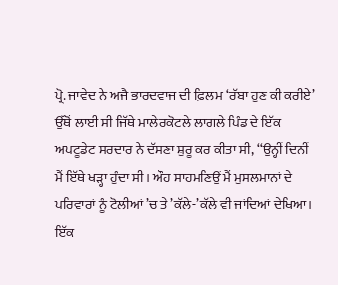ਪ੍ਰੋ. ਜਾਵੇਦ ਨੇ ਅਜੈ ਭਾਰਦਵਾਜ ਦੀ ਫ਼ਿਲਮ ‘ਰੱਬਾ ਹੁਣ ਕੀ ਕਰੀਏ’ ਉੱਥੋਂ ਲਾਈ ਸੀ ਜਿੱਥੇ ਮਾਲੇਰਕੋਟਲੇ ਲਾਗਲੇ ਪਿੰਡ ਦੇ ਇੱਕ ਅਪਟੂਡੇਟ ਸਰਦਾਰ ਨੇ ਦੱਸਣਾ ਸ਼ੁਰੂ ਕਰ ਕੀਤਾ ਸੀ, ‘‘ਉਨ੍ਹੀਂ ਦਿਨੀਂ ਮੈਂ ਇੱਥੇ ਖੜ੍ਹਾ ਹੁੰਦਾ ਸੀ। ਔਹ ਸਾਹਮਣਿਉਂ ਮੈਂ ਮੁਸਲਮਾਨਾਂ ਦੇ ਪਰਿਵਾਰਾਂ ਨੂੰ ਟੋਲੀਆਂ ’ਚ ਤੇ ’ਕੱਲੇ-’ਕੱਲੇ ਵੀ ਜਾਂਦਿਆਂ ਦੇਖਿਆ। ਇੱਕ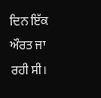ਦਿਨ ਇੱਕ ਔਰਤ ਜਾ ਰਹੀ ਸੀ।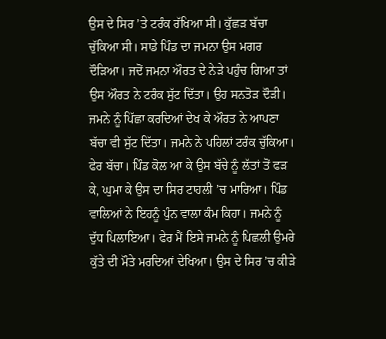ਉਸ ਦੇ ਸਿਰ ’ਤੇ ਟਰੰਕ ਰੱਖਿਆ ਸੀ। ਕੁੱਛੜ ਬੱਚਾ ਚੁੱਕਿਆ ਸੀ। ਸਾਡੇ ਪਿੰਡ ਦਾ ਜਮਨਾ ਉਸ ਮਗਰ ਦੌੜਿਆ। ਜਦੋਂ ਜਮਨਾ ਔਰਤ ਦੇ ਨੇੜੇ ਪਹੁੰਚ ਗਿਆ ਤਾਂ ਉਸ ਔਰਤ ਨੇ ਟਰੰਕ ਸੁੱਟ ਦਿੱਤਾ। ਉਹ ਸਨਤੋੜ ਦੌੜੀ। ਜਮਨੇ ਨੂੰ ਪਿੱਛਾ ਕਰਦਿਆਂ ਦੇਖ ਕੇ ਔਰਤ ਨੇ ਆਪਣਾ ਬੱਚਾ ਵੀ ਸੁੱਟ ਦਿੱਤਾ। ਜਮਨੇ ਨੇ ਪਹਿਲਾਂ ਟਰੰਕ ਚੁੱਕਿਆ। ਫੇਰ ਬੱਚਾ। ਪਿੰਡ ਕੋਲ ਆ ਕੇ ਉਸ ਬੱਚੇ ਨੂੰ ਲੱਤਾਂ ਤੋਂ ਫੜ ਕੇ, ਘੁਮਾ ਕੇ ਉਸ ਦਾ ਸਿਰ ਟਾਹਲੀ ’ਚ ਮਾਰਿਆ। ਪਿੰਡ ਵਾਲਿਆਂ ਨੇ ਇਹਨੂੰ ਪੁੰਨ ਵਾਲਾ ਕੰਮ ਕਿਹਾ। ਜਮਨੇ ਨੂੰ ਦੁੱਧ ਪਿਲਾਇਆ। ਫੇਰ ਮੈਂ ਇਸੇ ਜਮਨੇ ਨੂੰ ਪਿਛਲੀ ਉਮਰੇ ਕੁੱਤੇ ਦੀ ਮੌਤੇ ਮਰਦਿਆਂ ਦੇਖਿਆ। ਉਸ ਦੇ ਸਿਰ ’ਚ ਕੀੜੇ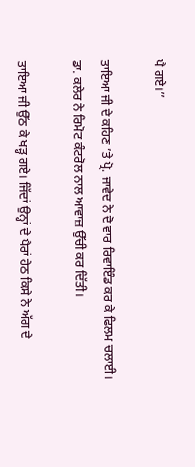ਪੈ ਗਏ।’’

ਤਾਇਆ ਜੀ ਦੇ ਕਹਿਣ ’ਤੇ ਪ੍ਰੋ. ਜਾਵੇਦ ਨੇ ਦੋ ਵਾਰ ਰਿਵਾਇੰਡ ਕਰ ਕੇ ਫਿਲਮ ਚਲਾਈ। ਡਾ. ਕਲੇਰ ਨੇ ਰਿਮੋਟ ਕੰਟਰੋਲ ਨਾਲ ਆਵਾਜ਼ ਉੱਚੀ ਕਰ ਦਿੱਤੀ।

ਤਾਇਆ ਜੀ ਉੱਠ ਕੇ ਖੜ੍ਹ ਗਏ। ਜਿੱਦਾਂ ਉਨ੍ਹਾਂ ਦੇ ਪੈਰਾਂ ਹੇਠ ਕਿਸੇ ਨੇ ਅੱਗ ਦੇ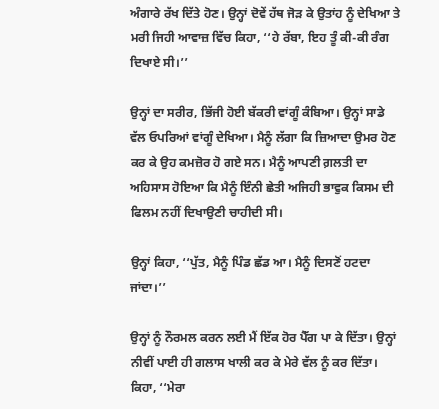ਅੰਗਾਰੇ ਰੱਖ ਦਿੱਤੇ ਹੋਣ। ਉਨ੍ਹਾਂ ਦੋਵੇਂ ਹੱਥ ਜੋੜ ਕੇ ਉਤਾਂਹ ਨੂੰ ਦੇਖਿਆ ਤੇ ਮਰੀ ਜਿਹੀ ਆਵਾਜ਼ ਵਿੱਚ ਕਿਹਾ, ‘‘ਹੇ ਰੱਬਾ, ਇਹ ਤੂੰ ਕੀ-ਕੀ ਰੰਗ ਦਿਖਾਏ ਸੀ।’’

ਉਨ੍ਹਾਂ ਦਾ ਸਰੀਰ, ਭਿੱਜੀ ਹੋਈ ਬੱਕਰੀ ਵਾਂਗੂੰ ਕੰਬਿਆ। ਉਨ੍ਹਾਂ ਸਾਡੇ ਵੱਲ ਓਪਰਿਆਂ ਵਾਂਗੂੰ ਦੇਖਿਆ। ਮੈਨੂੰ ਲੱਗਾ ਕਿ ਜ਼ਿਆਦਾ ਉਮਰ ਹੋਣ ਕਰ ਕੇ ਉਹ ਕਮਜ਼ੋਰ ਹੋ ਗਏ ਸਨ। ਮੈਨੂੰ ਆਪਣੀ ਗ਼ਲਤੀ ਦਾ ਅਹਿਸਾਸ ਹੋਇਆ ਕਿ ਮੈਨੂੰ ਇੰਨੀ ਛੇਤੀ ਅਜਿਹੀ ਭਾਵੁਕ ਕਿਸਮ ਦੀ ਫਿਲਮ ਨਹੀਂ ਦਿਖਾਉਣੀ ਚਾਹੀਦੀ ਸੀ।

ਉਨ੍ਹਾਂ ਕਿਹਾ, ‘‘ਪੁੱਤ, ਮੈਨੂੰ ਪਿੰਡ ਛੱਡ ਆ। ਮੈਨੂੰ ਦਿਸਣੋਂ ਹਟਦਾ ਜਾਂਦਾ।’’

ਉਨ੍ਹਾਂ ਨੂੰ ਨੌਰਮਲ ਕਰਨ ਲਈ ਮੈਂ ਇੱਕ ਹੋਰ ਪੈੱਗ ਪਾ ਕੇ ਦਿੱਤਾ। ਉਨ੍ਹਾਂ ਨੀਵੀਂ ਪਾਈ ਹੀ ਗਲਾਸ ਖਾਲੀ ਕਰ ਕੇ ਮੇਰੇ ਵੱਲ ਨੂੰ ਕਰ ਦਿੱਤਾ। ਕਿਹਾ, ‘‘ਮੇਰਾ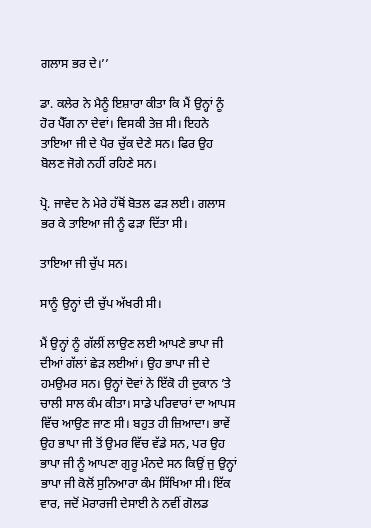ਗਲਾਸ ਭਰ ਦੇ।’’

ਡਾ. ਕਲੇਰ ਨੇ ਮੈਨੂੰ ਇਸ਼ਾਰਾ ਕੀਤਾ ਕਿ ਮੈਂ ਉਨ੍ਹਾਂ ਨੂੰ ਹੋਰ ਪੈੱਗ ਨਾ ਦੇਵਾਂ। ਵਿਸਕੀ ਤੇਜ਼ ਸੀ। ਇਹਨੇ ਤਾਇਆ ਜੀ ਦੇ ਪੈਰ ਚੁੱਕ ਦੇਣੇ ਸਨ। ਫਿਰ ਉਹ ਬੋਲਣ ਜੋਗੇ ਨਹੀਂ ਰਹਿਣੇ ਸਨ।

ਪ੍ਰੋ. ਜਾਵੇਦ ਨੇ ਮੇਰੇ ਹੱਥੋਂ ਬੋਤਲ ਫੜ ਲਈ। ਗਲਾਸ ਭਰ ਕੇ ਤਾਇਆ ਜੀ ਨੂੰ ਫੜਾ ਦਿੱਤਾ ਸੀ।

ਤਾਇਆ ਜੀ ਚੁੱਪ ਸਨ।

ਸਾਨੂੰ ਉਨ੍ਹਾਂ ਦੀ ਚੁੱਪ ਅੱਖਰੀ ਸੀ।

ਮੈਂ ਉਨ੍ਹਾਂ ਨੂੰ ਗੱਲੀਂ ਲਾਉਣ ਲਈ ਆਪਣੇ ਭਾਪਾ ਜੀ ਦੀਆਂ ਗੱਲਾਂ ਛੇੜ ਲਈਆਂ। ਉਹ ਭਾਪਾ ਜੀ ਦੇ ਹਮਉਮਰ ਸਨ। ਉਨ੍ਹਾਂ ਦੋਵਾਂ ਨੇ ਇੱਕੋ ਹੀ ਦੁਕਾਨ ’ਤੇ ਚਾਲੀ ਸਾਲ ਕੰਮ ਕੀਤਾ। ਸਾਡੇ ਪਰਿਵਾਰਾਂ ਦਾ ਆਪਸ ਵਿੱਚ ਆਉਣ ਜਾਣ ਸੀ। ਬਹੁਤ ਹੀ ਜ਼ਿਆਦਾ। ਭਾਵੇਂ ਉਹ ਭਾਪਾ ਜੀ ਤੋਂ ਉਮਰ ਵਿੱਚ ਵੱਡੇ ਸਨ, ਪਰ ਉਹ ਭਾਪਾ ਜੀ ਨੂੰ ਆਪਣਾ ਗੁਰੂ ਮੰਨਦੇ ਸਨ ਕਿਉਂ ਜੁ ਉਨ੍ਹਾਂ ਭਾਪਾ ਜੀ ਕੋਲੋਂ ਸੁਨਿਆਰਾ ਕੰਮ ਸਿੱਖਿਆ ਸੀ। ਇੱਕ ਵਾਰ, ਜਦੋਂ ਮੋਰਾਰਜੀ ਦੇਸਾਈ ਨੇ ਨਵੀਂ ਗੋਲਡ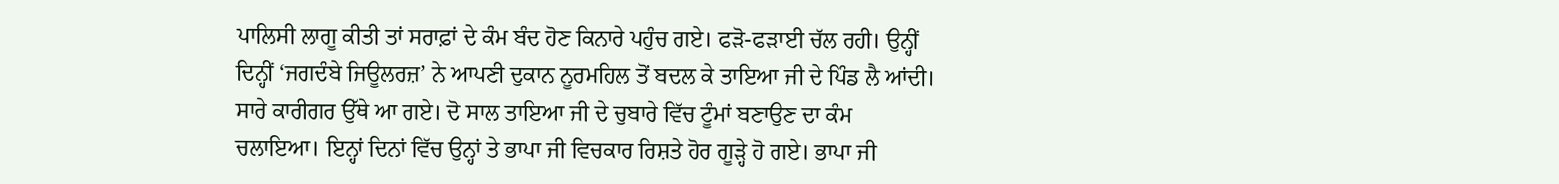ਪਾਲਿਸੀ ਲਾਗੂ ਕੀਤੀ ਤਾਂ ਸਰਾਫ਼ਾਂ ਦੇ ਕੰਮ ਬੰਦ ਹੋਣ ਕਿਨਾਰੇ ਪਹੁੰਚ ਗਏ। ਫੜੋ-ਫੜਾਈ ਚੱਲ ਰਹੀ। ਉਨ੍ਹੀਂ ਦਿਨ੍ਹੀਂ ‘ਜਗਦੰਬੇ ਜਿਊਲਰਜ਼’ ਨੇ ਆਪਣੀ ਦੁਕਾਨ ਨੂਰਮਹਿਲ ਤੋਂ ਬਦਲ ਕੇ ਤਾਇਆ ਜੀ ਦੇ ਪਿੰਡ ਲੈ ਆਂਦੀ। ਸਾਰੇ ਕਾਰੀਗਰ ਉੱਥੇ ਆ ਗਏ। ਦੋ ਸਾਲ ਤਾਇਆ ਜੀ ਦੇ ਚੁਬਾਰੇ ਵਿੱਚ ਟੂੰਮਾਂ ਬਣਾਉਣ ਦਾ ਕੰਮ ਚਲਾਇਆ। ਇਨ੍ਹਾਂ ਦਿਨਾਂ ਵਿੱਚ ਉਨ੍ਹਾਂ ਤੇ ਭਾਪਾ ਜੀ ਵਿਚਕਾਰ ਰਿਸ਼ਤੇ ਹੋਰ ਗੂੜ੍ਹੇ ਹੋ ਗਏ। ਭਾਪਾ ਜੀ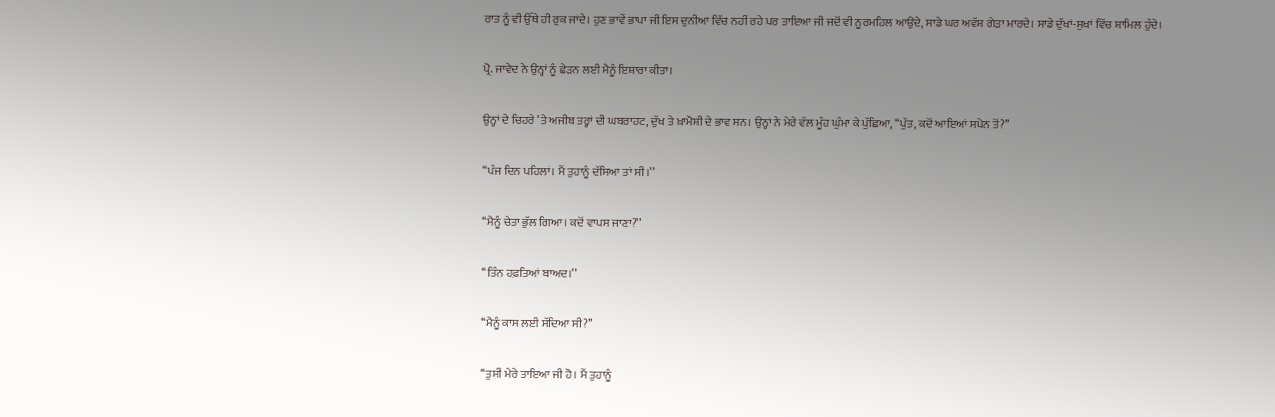ਰਾਤ ਨੂੰ ਵੀ ਉੱਥੇ ਹੀ ਰੁਕ ਜਾਂਦੇ। ਹੁਣ ਭਾਵੇਂ ਭਾਪਾ ਜੀ ਇਸ ਦੁਨੀਆ ਵਿੱਚ ਨਹੀਂ ਰਹੇ ਪਰ ਤਾਇਆ ਜੀ ਜਦੋਂ ਵੀ ਨੂਰਮਹਿਲ ਆਉਂਦੇ, ਸਾਡੇ ਘਰ ਅਵੱਸ਼ ਗੇੜਾ ਮਾਰਦੇ। ਸਾਡੇ ਦੁੱਖਾਂ-ਸੁਖਾਂ ਵਿੱਚ ਸ਼ਾਮਿਲ ਹੁੰਦੇ।

ਪ੍ਰੋ. ਜਾਵੇਦ ਨੇ ਉਨ੍ਹਾਂ ਨੂੰ ਛੇੜਨ ਲਈ ਮੈਨੂੰ ਇਸ਼ਾਰਾ ਕੀਤਾ।

ਉਨ੍ਹਾਂ ਦੇ ਚਿਹਰੇ ’ਤੇ ਅਜੀਬ ਤਰ੍ਹਾਂ ਦੀ ਘਬਰਾਹਟ, ਦੁੱਖ ਤੇ ਖ਼ਾਮੋਸ਼ੀ ਦੇ ਭਾਵ ਸਨ। ਉਨ੍ਹਾਂ ਨੇ ਮੇਰੇ ਵੱਲ ਮੂੰਹ ਘੁੰਮਾ ਕੇ ਪੁੱਛਿਆ, ‘‘ਪੁੱਤ, ਕਦੋਂ ਆਇਆਂ ਸਪੇਨ ਤੋਂ?’’

‘‘ਪੰਜ ਦਿਨ ਪਹਿਲਾਂ। ਮੈਂ ਤੁਹਾਨੂੰ ਦੱਸਿਆ ਤਾਂ ਸੀ।’’

‘‘ਮੈਨੂੰ ਚੇਤਾ ਭੁੱਲ ਗਿਆ। ਕਦੋਂ ਵਾਪਸ ਜਾਣਾ?’’

‘‘ਤਿੰਨ ਹਫ਼ਤਿਆਂ ਬਾਅਦ।’’

‘‘ਮੈਨੂੰ ਕਾਸ ਲਈ ਸੱਦਿਆ ਸੀ?’’

‘‘ਤੁਸੀਂ ਮੇਰੇ ਤਾਇਆ ਜੀ ਹੋ। ਮੈਂ ਤੁਹਾਨੂੰ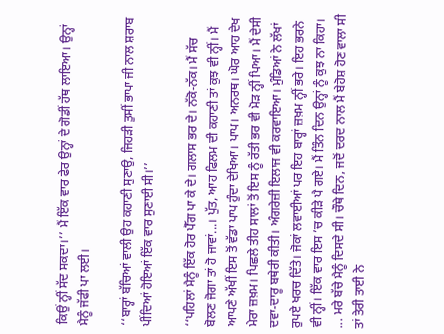ਕਿਉਂ ਨ੍ਹੀਂ ਸੱਦ ਸਕਦਾ।’’ ਮੈਂ ਇੱਕ ਵਾਰ ਫੇਰ ਉਨ੍ਹਾਂ ਦੇ ਗੋਡੀਂ ਹੱਥ ਲਾਇਆ। ਉਨ੍ਹਾਂ ਮੈਨੂੰ ਜੱਫੀ ਪਾ ਲਈ।

‘‘ਬਾਰ੍ਹਾਂ ਬੱਚਿਆਂ ਵਾਲੀ ਉਹ ਕਹਾਣੀ ਸੁਣਾਉ, ਜਿਹੜੀ ਤੁਸੀਂ ਭਾਪਾ ਜੀ ਨਾਲ ਸ਼ਰਾਬ ਪੀਂਦਿਆਂ ਹੋਇਆਂ ਇੱਕ ਵਾਰ ਸੁਣਾਈ ਸੀ।’’

‘‘ਪਹਿਲਾਂ ਮੈਨੂੰ ਇੱਕ ਹੋਰ ਪੈੱਗ ਪਾ ਕੇ ਦੇ। ਗਲਾਸ ਭਰ ਦੇ। ਨੱਕੋ-ਨੱਕ। ਮੈਂ ਸੱਚ ਬੋਲਣ ਜੋਗਾ ਤਾਂ ਹੋ ਜਾਵਾਂ...। ਪੁੱਤ, ਆਹ ਫਿਲਮ ਦੀ ਕਹਾਣੀ ਤਾਂ ਕੁਝ ਵੀ ਨ੍ਹੀਂ। ਮੈਂ ਆਪਣੇ ਅੱਖੀਂ ਇਸ ਤੋਂ ਵੱਡਾ ਪਾਪ ਹੁੰਦਾ ਦੇਖਿਆ। ਪਾਪ। ਅਨਰਥ। ਘੋਰ ਆਹ ਦੇਖ ਮੇਰਾ ਜ਼ਖ਼ਮ। ਪਿਛਲੇ ਤੀਹ ਸਾਲਾਂ ਤੋਂ ਇਸ ਨੂੰ ਰੱਤੀ ਭਰ ਵੀ ਮੋੜ ਨ੍ਹੀਂ ਪਿਆ। ਮੈਂ ਦੇਸੀ ਦਵਾ-ਦਾਰੂ ਬਥੇਰੀ ਕੀਤੀ। ਅੰਗਰੇਜ਼ੀ ਇਲਾਜ ਵੀ ਕਰਵਾਇਆ। ਮੁੰਡਿਆਂ ਨੇ ਲੱਖਾਂ ਰੁਪਏ ਖਰਚ ਦਿੱਤੇ। ਜੋਕਾਂ ਲਵਾਈਆਂ ਪਰ ਇਹ ਬਾਰ੍ਹਾਂ ਜ਼ਖ਼ਮ ਨ੍ਹੀਂ ਭਰੇ। ਇਹ ਭਰਨੇ ਵੀ ਨ੍ਹੀਂ। ਇੱਕ ਵਾਰ ਇਸ ’ਚ ਕੀੜੇ ਪੈ ਗਏ। ਮੈਂ ਤਿੰਨ ਦਿਨ ਉਨ੍ਹਾਂ ਨੂੰ ਕੁਝ ਨਾ ਕਿਹਾ। ... ਮਰੇ ਬੱਚੇ ਮੈਨੂੰ ਦਿਸਦੇ ਸੀ। ਚੌਥੇ ਦਿਨ, ਜਦੋਂ ਦਰਦ ਨਾਲ ਮੈਂ ਬੇਹੋਸ਼ ਹੋਣ ਵਾਲਾ ਸੀ ਤਾਂ ਤੇਰੀ ਤਾਈ ਨੇ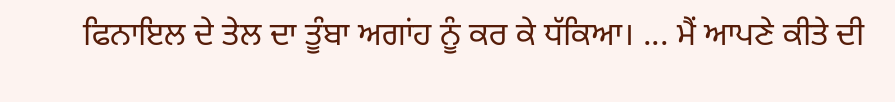ਫਿਨਾਇਲ ਦੇ ਤੇਲ ਦਾ ਤੂੰਬਾ ਅਗਾਂਹ ਨੂੰ ਕਰ ਕੇ ਧੱਕਿਆ। ... ਮੈਂ ਆਪਣੇ ਕੀਤੇ ਦੀ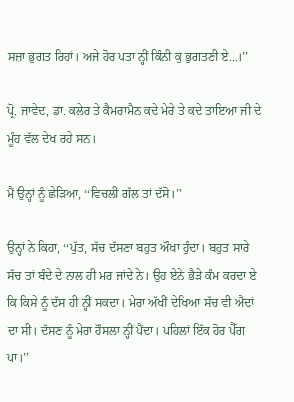ਸਜ਼ਾ ਭੁਗਤ ਰਿਹਾਂ। ਅਜੇ ਹੋਰ ਪਤਾ ਨ੍ਹੀਂ ਕਿੰਨੀ ਕੁ ਭੁਗਤਣੀ ਏ...।’’

ਪ੍ਰੋ. ਜਾਵੇਦ, ਡਾ. ਕਲੇਰ ਤੇ ਕੈਮਰਾਮੈਨ ਕਦੇ ਮੇਰੇ ਤੇ ਕਦੇ ਤਾਇਆ ਜੀ ਦੇ ਮੂੰਹ ਵੱਲ ਦੇਖ ਰਹੇ ਸਨ।

ਮੈਂ ਉਨ੍ਹਾਂ ਨੂੰ ਛੇੜਿਆ, ‘‘ਵਿਚਲੀ ਗੱਲ ਤਾਂ ਦੱਸੋ।’’

ਉਨ੍ਹਾਂ ਨੇ ਕਿਹਾ, ‘‘ਪੁੱਤ, ਸੱਚ ਦੱਸਣਾ ਬਹੁਤ ਔਖਾ ਹੁੰਦਾ। ਬਹੁਤ ਸਾਰੇ ਸੱਚ ਤਾਂ ਬੰਦੇ ਦੇ ਨਾਲ ਹੀ ਮਰ ਜਾਂਦੇ ਨੇ। ਉਹ ਏਨੇ ਭੈੜੇ ਕੰਮ ਕਰਦਾ ਏ ਕਿ ਕਿਸੇ ਨੂੰ ਦੱਸ ਹੀ ਨ੍ਹੀਂ ਸਕਦਾ। ਮੇਰਾ ਅੱਖੀਂ ਦੇਖਿਆ ਸੱਚ ਵੀ ਐਦਾਂ ਦਾ ਸੀ। ਦੱਸਣ ਨੂੰ ਮੇਰਾ ਹੌਸਲਾ ਨ੍ਹੀਂ ਪੈਂਦਾ। ਪਹਿਲਾਂ ਇੱਕ ਹੋਰ ਪੈੱਗ ਪਾ।’’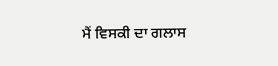ਮੈਂ ਵਿਸਕੀ ਦਾ ਗਲਾਸ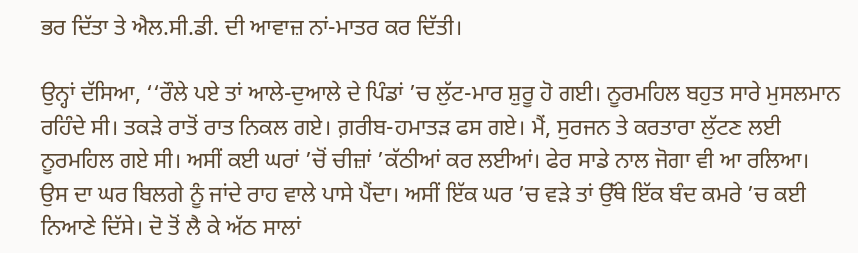ਭਰ ਦਿੱਤਾ ਤੇ ਐਲ.ਸੀ.ਡੀ. ਦੀ ਆਵਾਜ਼ ਨਾਂ-ਮਾਤਰ ਕਰ ਦਿੱਤੀ।

ਉਨ੍ਹਾਂ ਦੱਸਿਆ, ‘‘ਰੌਲੇ ਪਏ ਤਾਂ ਆਲੇ-ਦੁਆਲੇ ਦੇ ਪਿੰਡਾਂ ’ਚ ਲੁੱਟ-ਮਾਰ ਸ਼ੁਰੂ ਹੋ ਗਈ। ਨੂਰਮਹਿਲ ਬਹੁਤ ਸਾਰੇ ਮੁਸਲਮਾਨ ਰਹਿੰਦੇ ਸੀ। ਤਕੜੇ ਰਾਤੋਂ ਰਾਤ ਨਿਕਲ ਗਏ। ਗ਼ਰੀਬ-ਹਮਾਤੜ ਫਸ ਗਏ। ਮੈਂ, ਸੁਰਜਨ ਤੇ ਕਰਤਾਰਾ ਲੁੱਟਣ ਲਈ ਨੂਰਮਹਿਲ ਗਏ ਸੀ। ਅਸੀਂ ਕਈ ਘਰਾਂ ’ਚੋਂ ਚੀਜ਼ਾਂ ’ਕੱਠੀਆਂ ਕਰ ਲਈਆਂ। ਫੇਰ ਸਾਡੇ ਨਾਲ ਜੋਗਾ ਵੀ ਆ ਰਲਿਆ। ਉਸ ਦਾ ਘਰ ਬਿਲਗੇ ਨੂੰ ਜਾਂਦੇ ਰਾਹ ਵਾਲੇ ਪਾਸੇ ਪੈਂਦਾ। ਅਸੀਂ ਇੱਕ ਘਰ ’ਚ ਵੜੇ ਤਾਂ ਉੱਥੇ ਇੱਕ ਬੰਦ ਕਮਰੇ ’ਚ ਕਈ ਨਿਆਣੇ ਦਿੱਸੇ। ਦੋ ਤੋਂ ਲੈ ਕੇ ਅੱਠ ਸਾਲਾਂ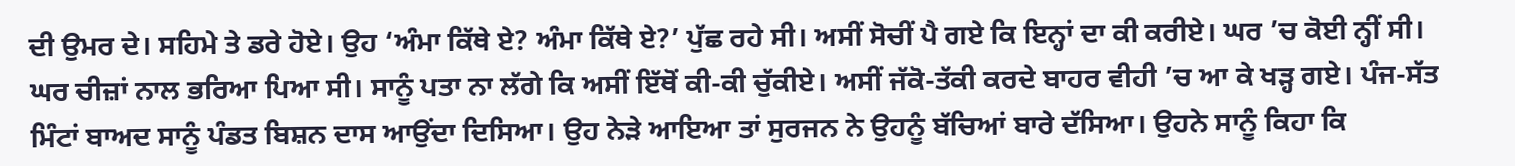ਦੀ ਉਮਰ ਦੇ। ਸਹਿਮੇ ਤੇ ਡਰੇ ਹੋਏ। ਉਹ ‘ਅੰਮਾ ਕਿੱਥੇ ਏ? ਅੰਮਾ ਕਿੱਥੇ ਏ?’ ਪੁੱਛ ਰਹੇ ਸੀ। ਅਸੀਂ ਸੋਚੀਂ ਪੈ ਗਏ ਕਿ ਇਨ੍ਹਾਂ ਦਾ ਕੀ ਕਰੀਏ। ਘਰ ’ਚ ਕੋਈ ਨ੍ਹੀਂ ਸੀ। ਘਰ ਚੀਜ਼ਾਂ ਨਾਲ ਭਰਿਆ ਪਿਆ ਸੀ। ਸਾਨੂੰ ਪਤਾ ਨਾ ਲੱਗੇ ਕਿ ਅਸੀਂ ਇੱਥੋਂ ਕੀ-ਕੀ ਚੁੱਕੀਏ। ਅਸੀਂ ਜੱਕੋ-ਤੱਕੀ ਕਰਦੇ ਬਾਹਰ ਵੀਹੀ ’ਚ ਆ ਕੇ ਖੜ੍ਹ ਗਏ। ਪੰਜ-ਸੱਤ ਮਿੰਟਾਂ ਬਾਅਦ ਸਾਨੂੰ ਪੰਡਤ ਬਿਸ਼ਨ ਦਾਸ ਆਉਂਦਾ ਦਿਸਿਆ। ਉਹ ਨੇੜੇ ਆਇਆ ਤਾਂ ਸੁਰਜਨ ਨੇ ਉਹਨੂੰ ਬੱਚਿਆਂ ਬਾਰੇ ਦੱਸਿਆ। ਉਹਨੇ ਸਾਨੂੰ ਕਿਹਾ ਕਿ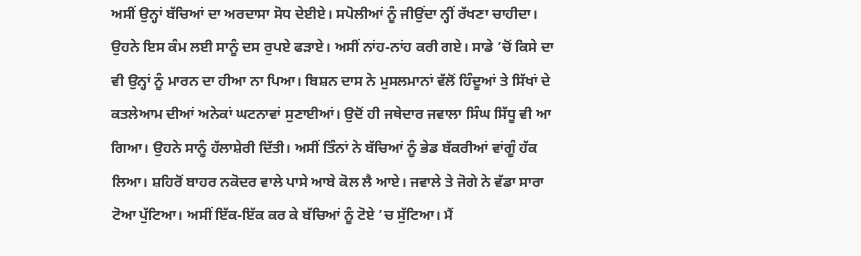ਅਸੀਂ ਉਨ੍ਹਾਂ ਬੱਚਿਆਂ ਦਾ ਅਰਦਾਸਾ ਸੋਧ ਦੇਈਏ। ਸਪੋਲੀਆਂ ਨੂੰ ਜੀਉਂਦਾ ਨ੍ਹੀਂ ਰੱਖਣਾ ਚਾਹੀਦਾ। ਉਹਨੇ ਇਸ ਕੰਮ ਲਈ ਸਾਨੂੰ ਦਸ ਰੁਪਏ ਫੜਾਏ। ਅਸੀਂ ਨਾਂਹ-ਨਾਂਹ ਕਰੀ ਗਏ। ਸਾਡੇ ’ਚੋਂ ਕਿਸੇ ਦਾ ਵੀ ਉਨ੍ਹਾਂ ਨੂੰ ਮਾਰਨ ਦਾ ਹੀਆ ਨਾ ਪਿਆ। ਬਿਸ਼ਨ ਦਾਸ ਨੇ ਮੁਸਲਮਾਨਾਂ ਵੱਲੋਂ ਹਿੰਦੂਆਂ ਤੇ ਸਿੱਖਾਂ ਦੇ ਕਤਲੇਆਮ ਦੀਆਂ ਅਨੇਕਾਂ ਘਟਨਾਵਾਂ ਸੁਣਾਈਆਂ। ਉਦੋਂ ਹੀ ਜਥੇਦਾਰ ਜਵਾਲਾ ਸਿੰਘ ਸਿੱਧੂ ਵੀ ਆ ਗਿਆ। ਉਹਨੇ ਸਾਨੂੰ ਹੱਲਾਸ਼ੇਰੀ ਦਿੱਤੀ। ਅਸੀਂ ਤਿੰਨਾਂ ਨੇ ਬੱਚਿਆਂ ਨੂੰ ਭੇਡ ਬੱਕਰੀਆਂ ਵਾਂਗੂੰ ਹੱਕ ਲਿਆ। ਸ਼ਹਿਰੋਂ ਬਾਹਰ ਨਕੋਦਰ ਵਾਲੇ ਪਾਸੇ ਆਬੇ ਕੋਲ ਲੈ ਆਏ। ਜਵਾਲੇ ਤੇ ਜੋਗੇ ਨੇ ਵੱਡਾ ਸਾਰਾ ਟੋਆ ਪੁੱਟਿਆ। ਅਸੀਂ ਇੱਕ-ਇੱਕ ਕਰ ਕੇ ਬੱਚਿਆਂ ਨੂੰ ਟੋਏ ’ਚ ਸੁੱਟਿਆ। ਮੈਂ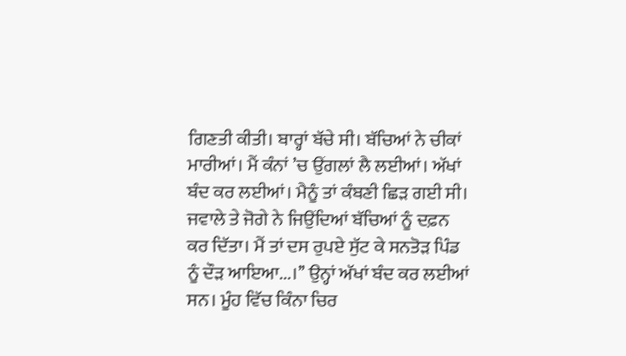ਗਿਣਤੀ ਕੀਤੀ। ਬਾਰ੍ਹਾਂ ਬੱਚੇ ਸੀ। ਬੱਚਿਆਂ ਨੇ ਚੀਕਾਂ ਮਾਰੀਆਂ। ਮੈਂ ਕੰਨਾਂ ’ਚ ਉਂਗਲਾਂ ਲੈ ਲਈਆਂ। ਅੱਖਾਂ ਬੰਦ ਕਰ ਲਈਆਂ। ਮੈਨੂੰ ਤਾਂ ਕੰਬਣੀ ਛਿੜ ਗਈ ਸੀ। ਜਵਾਲੇ ਤੇ ਜੋਗੇ ਨੇ ਜਿਉਂਦਿਆਂ ਬੱਚਿਆਂ ਨੂੰ ਦਫ਼ਨ ਕਰ ਦਿੱਤਾ। ਮੈਂ ਤਾਂ ਦਸ ਰੁਪਏ ਸੁੱਟ ਕੇ ਸਨਤੋੜ ਪਿੰਡ ਨੂੰ ਦੌੜ ਆਇਆ...।’’ ਉਨ੍ਹਾਂ ਅੱਖਾਂ ਬੰਦ ਕਰ ਲਈਆਂ ਸਨ। ਮੂੰਹ ਵਿੱਚ ਕਿੰਨਾ ਚਿਰ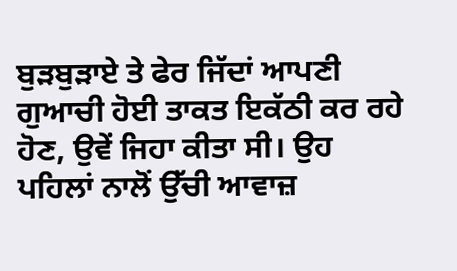ਬੁੜਬੁੜਾਏ ਤੇ ਫੇਰ ਜਿੱਦਾਂ ਆਪਣੀ ਗੁਆਚੀ ਹੋਈ ਤਾਕਤ ਇਕੱਠੀ ਕਰ ਰਹੇ ਹੋਣ, ਉਵੇਂ ਜਿਹਾ ਕੀਤਾ ਸੀ। ਉਹ ਪਹਿਲਾਂ ਨਾਲੋਂ ਉੱਚੀ ਆਵਾਜ਼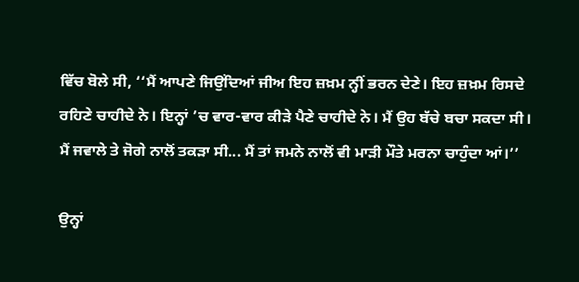ਵਿੱਚ ਬੋਲੇ ਸੀ, ‘‘ਮੈਂ ਆਪਣੇ ਜਿਉਂਦਿਆਂ ਜੀਅ ਇਹ ਜ਼ਖ਼ਮ ਨ੍ਹੀਂ ਭਰਨ ਦੇਣੇ। ਇਹ ਜ਼ਖ਼ਮ ਰਿਸਦੇ ਰਹਿਣੇ ਚਾਹੀਦੇ ਨੇ। ਇਨ੍ਹਾਂ ’ਚ ਵਾਰ-ਵਾਰ ਕੀੜੇ ਪੈਣੇ ਚਾਹੀਦੇ ਨੇ। ਮੈਂ ਉਹ ਬੱਚੇ ਬਚਾ ਸਕਦਾ ਸੀ। ਮੈਂ ਜਵਾਲੇ ਤੇ ਜੋਗੇ ਨਾਲੋਂ ਤਕੜਾ ਸੀ... ਮੈਂ ਤਾਂ ਜਮਨੇ ਨਾਲੋਂ ਵੀ ਮਾੜੀ ਮੌਤੇ ਮਰਨਾ ਚਾਹੁੰਦਾ ਆਂ।’’

ਉਨ੍ਹਾਂ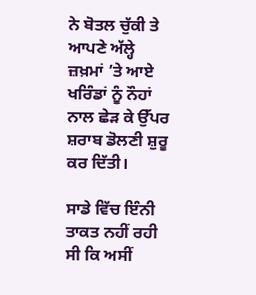ਨੇ ਬੋਤਲ ਚੁੱਕੀ ਤੇ ਆਪਣੇ ਅੱਲ੍ਹੇ ਜ਼ਖ਼ਮਾਂ ’ਤੇ ਆਏ ਖਰਿੰਡਾਂ ਨੂੰ ਨੌਹਾਂ ਨਾਲ ਛੇੜ ਕੇ ਉੱਪਰ ਸ਼ਰਾਬ ਡੋਲਣੀ ਸ਼ੁਰੂ ਕਰ ਦਿੱਤੀ।

ਸਾਡੇ ਵਿੱਚ ਇੰਨੀ ਤਾਕਤ ਨਹੀਂ ਰਹੀ ਸੀ ਕਿ ਅਸੀਂ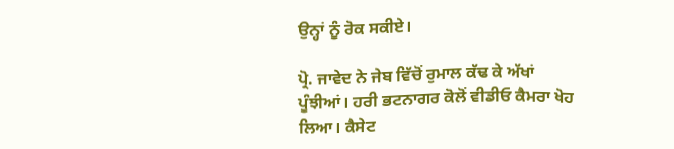ਉਨ੍ਹਾਂ ਨੂੰ ਰੋਕ ਸਕੀਏ।

ਪ੍ਰੋ. ਜਾਵੇਦ ਨੇ ਜੇਬ ਵਿੱਚੋਂ ਰੁਮਾਲ ਕੱਢ ਕੇ ਅੱਖਾਂ ਪੂੰਝੀਆਂ। ਹਰੀ ਭਟਨਾਗਰ ਕੋਲੋਂ ਵੀਡੀਓ ਕੈਮਰਾ ਖੋਹ ਲਿਆ। ਕੈਸੇਟ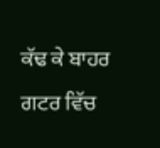ਕੱਢ ਕੇ ਬਾਹਰ ਗਟਰ ਵਿੱਚ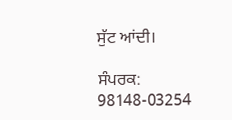ਸੁੱਟ ਆਂਦੀ।

ਸੰਪਰਕ: 98148-03254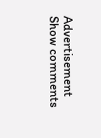Advertisement
Show comments